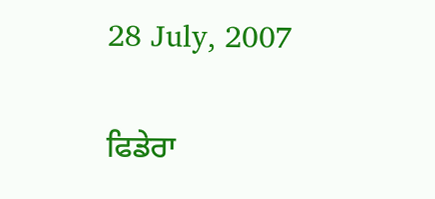28 July, 2007

ਫਿਡੇਰਾ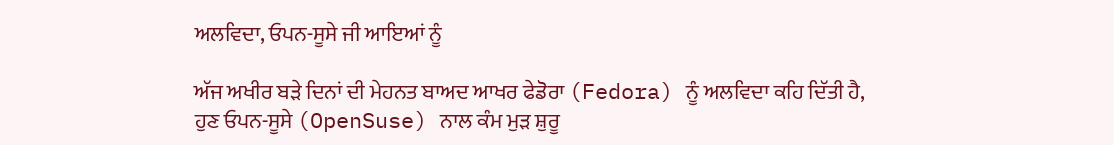ਅਲਵਿਦਾ, ਓਪਨ-ਸੂਸੇ ਜੀ ਆਇਆਂ ਨੂੰ

ਅੱਜ ਅਖੀਰ ਬੜੇ ਦਿਨਾਂ ਦੀ ਮੇਹਨਤ ਬਾਅਦ ਆਖਰ ਫੇਡੋਰਾ (Fedora) ਨੂੰ ਅਲਵਿਦਾ ਕਹਿ ਦਿੱਤੀ ਹੈ,
ਹੁਣ ਓਪਨ-ਸੂਸੇ (OpenSuse) ਨਾਲ ਕੰਮ ਮੁੜ ਸ਼ੁਰੂ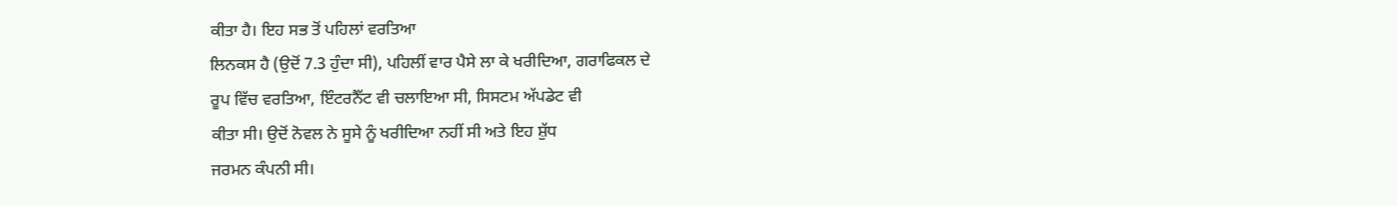ਕੀਤਾ ਹੈ। ਇਹ ਸਭ ਤੋਂ ਪਹਿਲਾਂ ਵਰਤਿਆ
ਲਿਨਕਸ ਹੈ (ਉਦੋਂ 7.3 ਹੁੰਦਾ ਸੀ), ਪਹਿਲੀਂ ਵਾਰ ਪੈਸੇ ਲਾ ਕੇ ਖਰੀਦਿਆ, ਗਰਾਫਿਕਲ ਦੇ
ਰੂਪ ਵਿੱਚ ਵਰਤਿਆ, ਇੰਟਰਨੈੱਟ ਵੀ ਚਲਾਇਆ ਸੀ, ਸਿਸਟਮ ਅੱਪਡੇਟ ਵੀ
ਕੀਤਾ ਸੀ। ਉਦੋਂ ਨੋਵਲ ਨੇ ਸੂਸੇ ਨੂੰ ਖਰੀਦਿਆ ਨਹੀਂ ਸੀ ਅਤੇ ਇਹ ਸ਼ੁੱਧ
ਜਰਮਨ ਕੰਪਨੀ ਸੀ।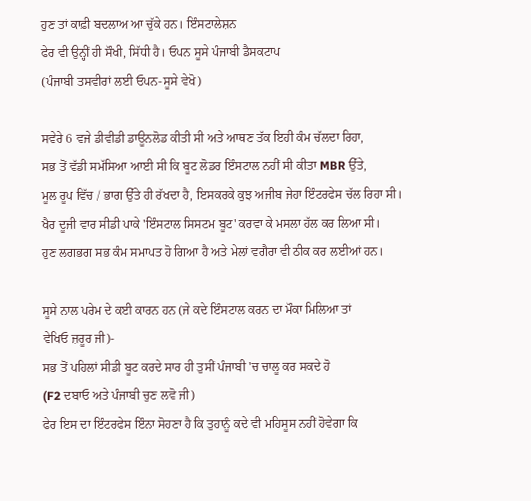ਹੁਣ ਤਾਂ ਕਾਫ਼ੀ ਬਦਲਾਅ ਆ ਚੁੱਕੇ ਹਨ। ਇੰਸਟਾਲੇਸ਼ਨ
ਫੇਰ ਵੀ ਉਨ੍ਹੀਂ ਹੀ ਸੌਖੀ, ਸਿੱਧੀ ਹੈ। ਓਪਨ ਸੂਸੇ ਪੰਜਾਬੀ ਡੈਸਕਟਾਪ
(ਪੰਜਾਬੀ ਤਸਵੀਰਾਂ ਲਈ ਓਪਨ-ਸੂਸੇ ਵੇਖੋ)

ਸਵੇਰੇ 6 ਵਜੇ ਡੀਵੀਡੀ ਡਾਊਨਲੋਡ ਕੀਤੀ ਸੀ ਅਤੇ ਆਥਣ ਤੱਕ ਇਹੀ ਕੰਮ ਚੱਲਦਾ ਰਿਹਾ,
ਸਭ ਤੋਂ ਵੱਡੀ ਸਮੱਸਿਆ ਆਈ ਸੀ ਕਿ ਬੂਟ ਲੋਡਰ ਇੰਸਟਾਲ ਨਹੀਂ ਸੀ ਕੀਤਾ MBR ਉੱਤੇ,
ਮੂਲ ਰੂਪ ਵਿੱਚ / ਭਾਗ ਉੱਤੇ ਹੀ ਰੱਖਦਾ ਹੈ, ਇਸਕਰਕੇ ਕੁਝ ਅਜੀਬ ਜੇਹਾ ਇੰਟਰਫੇਸ ਚੱਲ ਰਿਹਾ ਸੀ।
ਖੈਰ ਦੂਜੀ ਵਾਰ ਸੀਡੀ ਪਾਕੇ 'ਇੰਸਟਾਲ ਸਿਸਟਮ ਬੂਟ' ਕਰਵਾ ਕੇ ਮਸਲਾ ਹੱਲ ਕਰ ਲਿਆ ਸੀ।
ਹੁਣ ਲਗਭਗ ਸਭ ਕੰਮ ਸਮਾਪਤ ਹੋ ਗਿਆ ਹੈ ਅਤੇ ਮੇਲਾਂ ਵਗੈਰਾ ਵੀ ਠੀਕ ਕਰ ਲਈਆਂ ਹਨ।

ਸੂਸੇ ਨਾਲ ਪਰੇਮ ਦੇ ਕਈ ਕਾਰਨ ਹਨ (ਜੇ ਕਦੇ ਇੰਸਟਾਲ ਕਰਨ ਦਾ ਮੌਕਾ ਮਿਲਿਆ ਤਾਂ
ਵੇਖਿਓ ਜ਼ਰੂਰ ਜੀ)-
ਸਭ ਤੋਂ ਪਹਿਲਾਂ ਸੀਡੀ ਬੂਟ ਕਰਦੇ ਸਾਰ ਹੀ ਤੁਸੀਂ ਪੰਜਾਬੀ 'ਚ ਚਾਲੂ ਕਰ ਸਕਦੇ ਹੋ
(F2 ਦਬਾਓ ਅਤੇ ਪੰਜਾਬੀ ਚੁਣ ਲਵੋ ਜੀ)
ਫੇਰ ਇਸ ਦਾ ਇੰਟਰਫੇਸ ਇੰਨਾ ਸੋਹਣਾ ਹੈ ਕਿ ਤੁਹਾਨੂੰ ਕਦੇ ਵੀ ਮਹਿਸੂਸ ਨਹੀਂ ਹੋਵੇਗਾ ਕਿ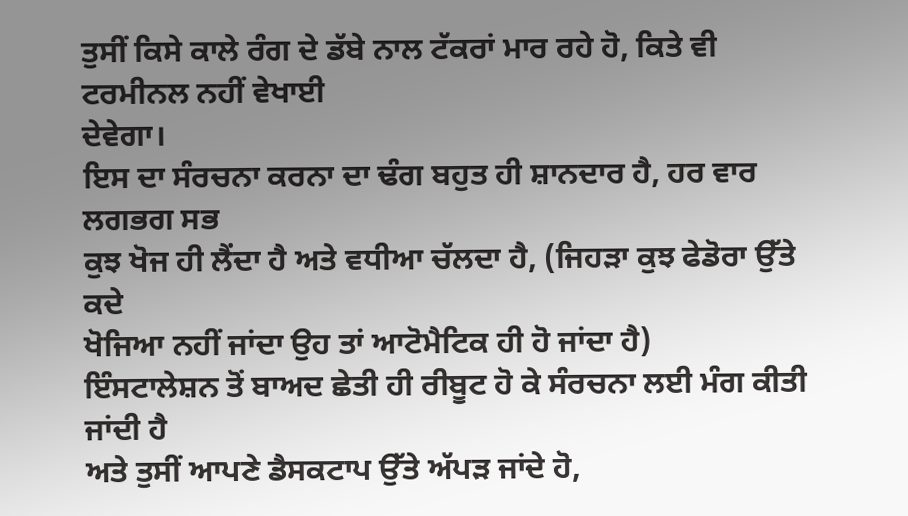ਤੁਸੀਂ ਕਿਸੇ ਕਾਲੇ ਰੰਗ ਦੇ ਡੱਬੇ ਨਾਲ ਟੱਕਰਾਂ ਮਾਰ ਰਹੇ ਹੋ, ਕਿਤੇ ਵੀ ਟਰਮੀਨਲ ਨਹੀਂ ਵੇਖਾਈ
ਦੇਵੇਗਾ।
ਇਸ ਦਾ ਸੰਰਚਨਾ ਕਰਨਾ ਦਾ ਢੰਗ ਬਹੁਤ ਹੀ ਸ਼ਾਨਦਾਰ ਹੈ, ਹਰ ਵਾਰ ਲਗਭਗ ਸਭ
ਕੁਝ ਖੋਜ ਹੀ ਲੈਂਦਾ ਹੈ ਅਤੇ ਵਧੀਆ ਚੱਲਦਾ ਹੈ, (ਜਿਹੜਾ ਕੁਝ ਫੇਡੋਰਾ ਉੱਤੇ ਕਦੇ
ਖੋਜਿਆ ਨਹੀਂ ਜਾਂਦਾ ਉਹ ਤਾਂ ਆਟੋਮੈਟਿਕ ਹੀ ਹੋ ਜਾਂਦਾ ਹੈ)
ਇੰਸਟਾਲੇਸ਼ਨ ਤੋਂ ਬਾਅਦ ਛੇਤੀ ਹੀ ਰੀਬੂਟ ਹੋ ਕੇ ਸੰਰਚਨਾ ਲਈ ਮੰਗ ਕੀਤੀ ਜਾਂਦੀ ਹੈ
ਅਤੇ ਤੁਸੀਂ ਆਪਣੇ ਡੈਸਕਟਾਪ ਉੱਤੇ ਅੱਪੜ ਜਾਂਦੇ ਹੋ,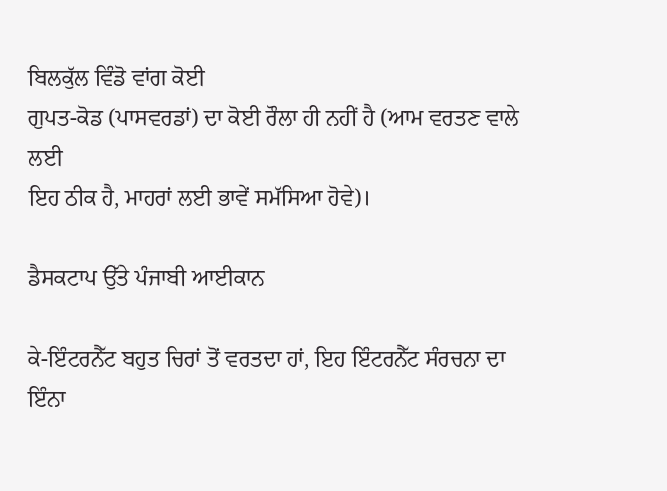ਬਿਲਕੁੱਲ ਵਿੰਡੋ ਵਾਂਗ ਕੋਈ
ਗੁਪਤ-ਕੋਡ (ਪਾਸਵਰਡਾਂ) ਦਾ ਕੋਈ ਰੌਲਾ ਹੀ ਨਹੀਂ ਹੈ (ਆਮ ਵਰਤਣ ਵਾਲੇ ਲਈ
ਇਹ ਠੀਕ ਹੈ, ਮਾਹਰਾਂ ਲਈ ਭਾਵੇਂ ਸਮੱਸਿਆ ਹੋਵੇ)।

ਡੈਸਕਟਾਪ ਉੱਤੇ ਪੰਜਾਬੀ ਆਈਕਾਨ

ਕੇ-ਇੰਟਰਨੈੱਟ ਬਹੁਤ ਚਿਰਾਂ ਤੋਂ ਵਰਤਦਾ ਹਾਂ, ਇਹ ਇੰਟਰਨੈੱਟ ਸੰਰਚਨਾ ਦਾ ਇੰਨਾ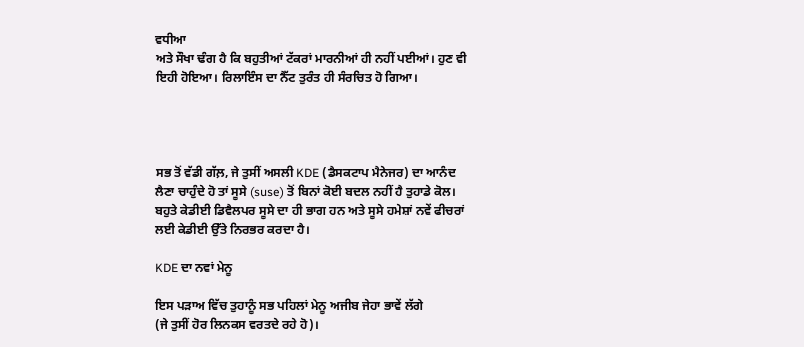ਵਧੀਆ
ਅਤੇ ਸੌਖਾ ਢੰਗ ਹੈ ਕਿ ਬਹੁਤੀਆਂ ਟੱਕਰਾਂ ਮਾਰਨੀਆਂ ਹੀ ਨਹੀਂ ਪਈਆਂ। ਹੁਣ ਵੀ
ਇਹੀ ਹੋਇਆ। ਰਿਲਾਇੰਸ ਦਾ ਨੈੱਟ ਤੁਰੰਤ ਹੀ ਸੰਰਚਿਤ ਹੋ ਗਿਆ।




ਸਭ ਤੋਂ ਵੱਡੀ ਗੱਲ਼, ਜੇ ਤੁਸੀਂ ਅਸਲੀ KDE (ਡੈਸਕਟਾਪ ਮੈਨੇਜਰ) ਦਾ ਆਨੰਦ
ਲੈਣਾ ਚਾਹੁੰਦੇ ਹੋ ਤਾਂ ਸੂਸੇ (suse) ਤੋਂ ਬਿਨਾਂ ਕੋਈ ਬਦਲ ਨਹੀਂ ਹੈ ਤੁਹਾਡੇ ਕੋਲ।
ਬਹੁਤੇ ਕੇਡੀਈ ਡਿਵੈਲਪਰ ਸੂਸੇ ਦਾ ਹੀ ਭਾਗ ਹਨ ਅਤੇ ਸੂਸੇ ਹਮੇਸ਼ਾਂ ਨਵੇਂ ਫੀਚਰਾਂ
ਲਈ ਕੇਡੀਈ ਉੱਤੇ ਨਿਰਭਰ ਕਰਦਾ ਹੈ।

KDE ਦਾ ਨਵਾਂ ਮੇਨੂ

ਇਸ ਪੜਾਅ ਵਿੱਚ ਤੁਹਾਨੂੰ ਸਭ ਪਹਿਲਾਂ ਮੇਨੂ ਅਜੀਬ ਜੇਹਾ ਭਾਵੇਂ ਲੱਗੇ
(ਜੇ ਤੁਸੀਂ ਹੋਰ ਲਿਨਕਸ ਵਰਤਦੇ ਰਹੇ ਹੋ)।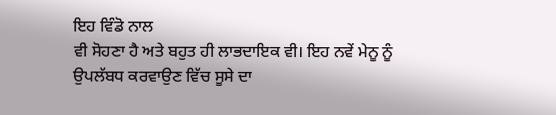ਇਹ ਵਿੰਡੋ ਨਾਲ
ਵੀ ਸੋਹਣਾ ਹੈ ਅਤੇ ਬਹੁਤ ਹੀ ਲਾਭਦਾਇਕ ਵੀ। ਇਹ ਨਵੇਂ ਮੇਨੂ ਨੂੰ
ਉਪਲੱਬਧ ਕਰਵਾਉਣ ਵਿੱਚ ਸੂਸੇ ਦਾ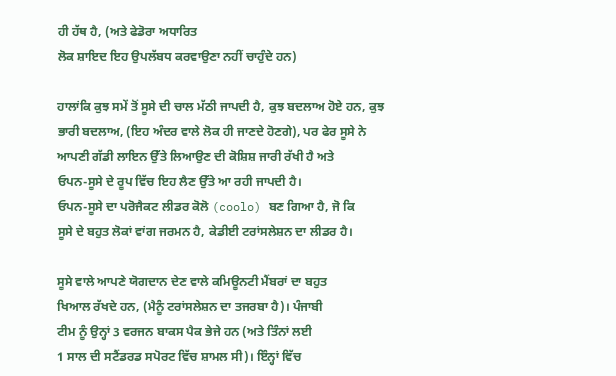ਹੀ ਹੱਥ ਹੈ, (ਅਤੇ ਫੇਡੋਰਾ ਅਧਾਰਿਤ
ਲੋਕ ਸ਼ਾਇਦ ਇਹ ਉਪਲੱਬਧ ਕਰਵਾਉਣਾ ਨਹੀਂ ਚਾਹੁੰਦੇ ਹਨ)

ਹਾਲਾਂਕਿ ਕੁਝ ਸਮੇਂ ਤੋਂ ਸੂਸੇ ਦੀ ਚਾਲ ਮੱਠੀ ਜਾਪਦੀ ਹੈ, ਕੁਝ ਬਦਲਾਅ ਹੋਏ ਹਨ, ਕੁਝ
ਭਾਰੀ ਬਦਲਾਅ, (ਇਹ ਅੰਦਰ ਵਾਲੇ ਲੋਕ ਹੀ ਜਾਣਦੇ ਹੋਣਗੇ), ਪਰ ਫੇਰ ਸੂਸੇ ਨੇ
ਆਪਣੀ ਗੱਡੀ ਲਾਇਨ ਉੱਤੇ ਲਿਆਉਣ ਦੀ ਕੋਸ਼ਿਸ਼ ਜਾਰੀ ਰੱਖੀ ਹੈ ਅਤੇ
ਓਪਨ-ਸੂਸੇ ਦੇ ਰੂਪ ਵਿੱਚ ਇਹ ਲੈਣ ਉੱਤੇ ਆ ਰਹੀ ਜਾਪਦੀ ਹੈ।
ਓਪਨ-ਸੂਸੇ ਦਾ ਪਰੋਜੈਕਟ ਲੀਡਰ ਕੋਲੋ (coolo) ਬਣ ਗਿਆ ਹੈ, ਜੋ ਕਿ
ਸੂਸੇ ਦੇ ਬਹੁਤ ਲੋਕਾਂ ਵਾਂਗ ਜਰਮਨ ਹੈ, ਕੇਡੀਈ ਟਰਾਂਸਲੇਸ਼ਨ ਦਾ ਲੀਡਰ ਹੈ।

ਸੂਸੇ ਵਾਲੇ ਆਪਣੇ ਯੋਗਦਾਨ ਦੇਣ ਵਾਲੇ ਕਮਿਊਨਟੀ ਮੈਂਬਰਾਂ ਦਾ ਬਹੁਤ
ਖਿਆਲ ਰੱਖਦੇ ਹਨ, (ਮੈਨੂੰ ਟਰਾਂਸਲੇਸ਼ਨ ਦਾ ਤਜਰਬਾ ਹੈ)। ਪੰਜਾਬੀ
ਟੀਮ ਨੂੰ ਉਨ੍ਹਾਂ 3 ਵਰਜਨ ਬਾਕਸ ਪੈਕ ਭੇਜੇ ਹਨ (ਅਤੇ ਤਿੰਨਾਂ ਲਈ
1 ਸਾਲ ਦੀ ਸਟੈਂਡਰਡ ਸਪੋਰਟ ਵਿੱਚ ਸ਼ਾਮਲ ਸੀ)। ਇੰਨ੍ਹਾਂ ਵਿੱਚ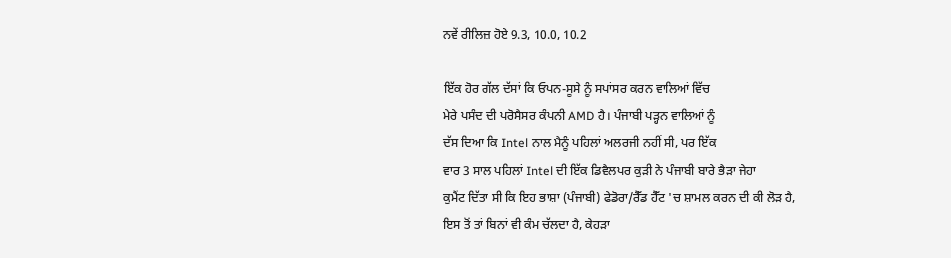ਨਵੇਂ ਰੀਲਿਜ਼ ਹੋਏ 9.3, 10.0, 10.2

ਇੱਕ ਹੋਰ ਗੱਲ ਦੱਸਾਂ ਕਿ ਓਪਨ-ਸੂਸੇ ਨੂੰ ਸਪਾਂਸਰ ਕਰਨ ਵਾਲਿਆਂ ਵਿੱਚ
ਮੇਰੇ ਪਸੰਦ ਦੀ ਪਰੋਸੈਸਰ ਕੰਪਨੀ AMD ਹੈ। ਪੰਜਾਬੀ ਪੜ੍ਹਨ ਵਾਲਿਆਂ ਨੂੰ
ਦੱਸ ਦਿਆ ਕਿ Intel ਨਾਲ ਮੈਨੂੰ ਪਹਿਲਾਂ ਅਲਰਜੀ ਨਹੀਂ ਸੀ, ਪਰ ਇੱਕ
ਵਾਰ 3 ਸਾਲ ਪਹਿਲਾਂ Intel ਦੀ ਇੱਕ ਡਿਵੈਲਪਰ ਕੁੜੀ ਨੇ ਪੰਜਾਬੀ ਬਾਰੇ ਭੈੜਾ ਜੇਹਾ
ਕੁਮੈਂਟ ਦਿੱਤਾ ਸੀ ਕਿ ਇਹ ਭਾਸ਼ਾ (ਪੰਜਾਬੀ) ਫੇਡੋਰਾ/ਰੈੱਡ ਹੈੱਟ 'ਚ ਸ਼ਾਮਲ ਕਰਨ ਦੀ ਕੀ ਲੋੜ ਹੈ,
ਇਸ ਤੋਂ ਤਾਂ ਬਿਨਾਂ ਵੀ ਕੰਮ ਚੱਲਦਾ ਹੈ, ਕੇਹੜਾ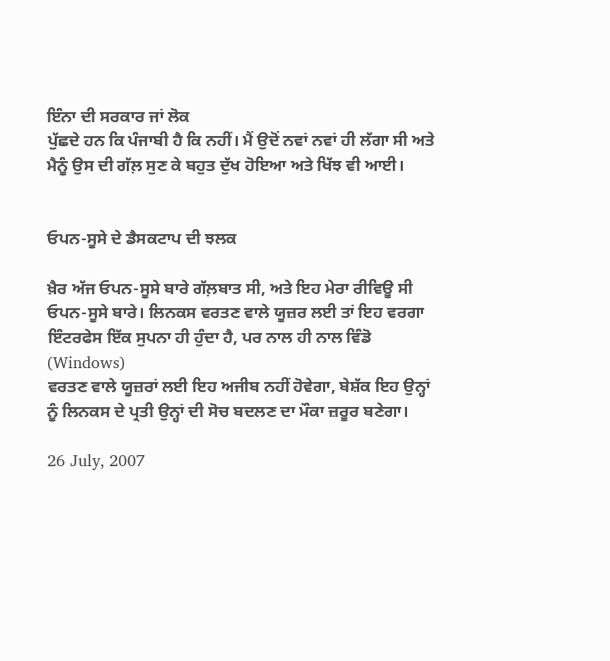ਇੰਨਾ ਦੀ ਸਰਕਾਰ ਜਾਂ ਲੋਕ
ਪੁੱਛਦੇ ਹਨ ਕਿ ਪੰਜਾਬੀ ਹੈ ਕਿ ਨਹੀਂ। ਮੈਂ ਉਦੋਂ ਨਵਾਂ ਨਵਾਂ ਹੀ ਲੱਗਾ ਸੀ ਅਤੇ
ਮੈਨੂੰ ਉਸ ਦੀ ਗੱਲ਼ ਸੁਣ ਕੇ ਬਹੁਤ ਦੁੱਖ ਹੋਇਆ ਅਤੇ ਖਿੱਝ ਵੀ ਆਈ।


ਓਪਨ-ਸੂਸੇ ਦੇ ਡੈਸਕਟਾਪ ਦੀ ਝਲਕ

ਖ਼ੈਰ ਅੱਜ ਓਪਨ-ਸੂਸੇ ਬਾਰੇ ਗੱਲ਼ਬਾਤ ਸੀ, ਅਤੇ ਇਹ ਮੇਰਾ ਰੀਵਿਊ ਸੀ
ਓਪਨ-ਸੂਸੇ ਬਾਰੇ। ਲਿਨਕਸ ਵਰਤਣ ਵਾਲੇ ਯੂਜ਼ਰ ਲਈ ਤਾਂ ਇਹ ਵਰਗਾ
ਇੰਟਰਫੇਸ ਇੱਕ ਸੁਪਨਾ ਹੀ ਹੁੰਦਾ ਹੈ, ਪਰ ਨਾਲ ਹੀ ਨਾਲ ਵਿੰਡੋ (Windows)
ਵਰਤਣ ਵਾਲੇ ਯੂਜ਼ਰਾਂ ਲਈ ਇਹ ਅਜੀਬ ਨਹੀਂ ਹੋਵੇਗਾ, ਬੇਸ਼ੱਕ ਇਹ ਉਨ੍ਹਾਂ
ਨੂੰ ਲਿਨਕਸ ਦੇ ਪ੍ਰਤੀ ਉਨ੍ਹਾਂ ਦੀ ਸੋਚ ਬਦਲਣ ਦਾ ਮੌਕਾ ਜ਼ਰੂਰ ਬਣੇਗਾ।

26 July, 2007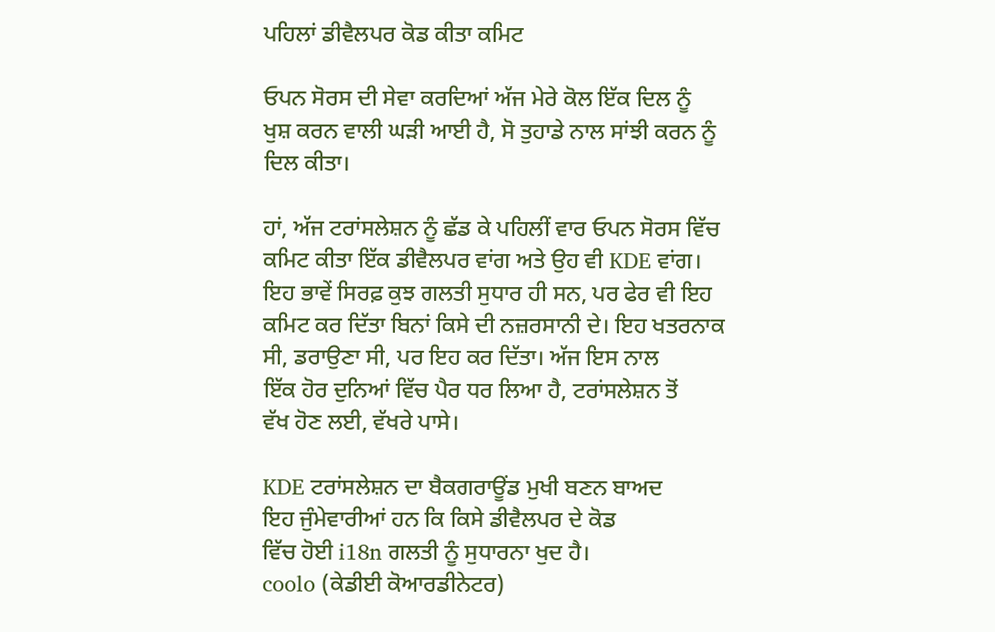ਪਹਿਲਾਂ ਡੀਵੈਲਪਰ ਕੋਡ ਕੀਤਾ ਕਮਿਟ

ਓਪਨ ਸੋਰਸ ਦੀ ਸੇਵਾ ਕਰਦਿਆਂ ਅੱਜ ਮੇਰੇ ਕੋਲ ਇੱਕ ਦਿਲ ਨੂੰ
ਖੁਸ਼ ਕਰਨ ਵਾਲੀ ਘੜੀ ਆਈ ਹੈ, ਸੋ ਤੁਹਾਡੇ ਨਾਲ ਸਾਂਝੀ ਕਰਨ ਨੂੰ
ਦਿਲ ਕੀਤਾ।

ਹਾਂ, ਅੱਜ ਟਰਾਂਸਲੇਸ਼ਨ ਨੂੰ ਛੱਡ ਕੇ ਪਹਿਲੀਂ ਵਾਰ ਓਪਨ ਸੋਰਸ ਵਿੱਚ
ਕਮਿਟ ਕੀਤਾ ਇੱਕ ਡੀਵੈਲਪਰ ਵਾਂਗ ਅਤੇ ਉਹ ਵੀ KDE ਵਾਂਗ।
ਇਹ ਭਾਵੇਂ ਸਿਰਫ਼ ਕੁਝ ਗਲਤੀ ਸੁਧਾਰ ਹੀ ਸਨ, ਪਰ ਫੇਰ ਵੀ ਇਹ
ਕਮਿਟ ਕਰ ਦਿੱਤਾ ਬਿਨਾਂ ਕਿਸੇ ਦੀ ਨਜ਼ਰਸਾਨੀ ਦੇ। ਇਹ ਖਤਰਨਾਕ
ਸੀ, ਡਰਾਉਣਾ ਸੀ, ਪਰ ਇਹ ਕਰ ਦਿੱਤਾ। ਅੱਜ ਇਸ ਨਾਲ
ਇੱਕ ਹੋਰ ਦੁਨਿਆਂ ਵਿੱਚ ਪੈਰ ਧਰ ਲਿਆ ਹੈ, ਟਰਾਂਸਲੇਸ਼ਨ ਤੋਂ
ਵੱਖ ਹੋਣ ਲਈ, ਵੱਖਰੇ ਪਾਸੇ।

KDE ਟਰਾਂਸਲੇਸ਼ਨ ਦਾ ਬੈਕਗਰਾਊਂਡ ਮੁਖੀ ਬਣਨ ਬਾਅਦ
ਇਹ ਜੁੰਮੇਵਾਰੀਆਂ ਹਨ ਕਿ ਕਿਸੇ ਡੀਵੈਲਪਰ ਦੇ ਕੋਡ
ਵਿੱਚ ਹੋਈ i18n ਗਲਤੀ ਨੂੰ ਸੁਧਾਰਨਾ ਖੁਦ ਹੈ।
coolo (ਕੇਡੀਈ ਕੋਆਰਡੀਨੇਟਰ)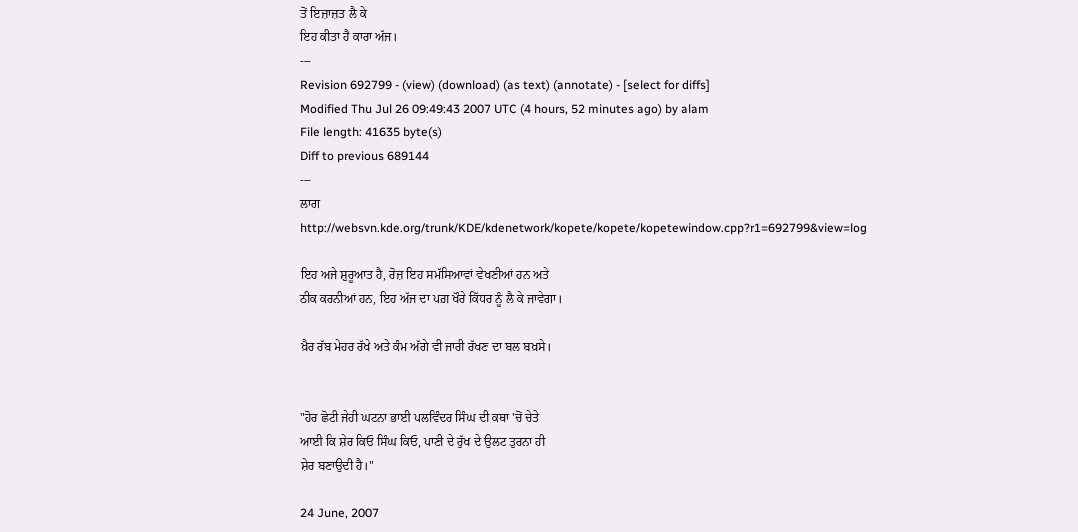ਤੋਂ ਇਜ਼ਾਜ਼ਤ ਲੈ ਕੇ
ਇਹ ਕੀਤਾ ਹੈ ਕਾਰਾ ਅੱਜ।
---
Revision 692799 - (view) (download) (as text) (annotate) - [select for diffs]
Modified Thu Jul 26 09:49:43 2007 UTC (4 hours, 52 minutes ago) by alam
File length: 41635 byte(s)
Diff to previous 689144
---
ਲਾਗ
http://websvn.kde.org/trunk/KDE/kdenetwork/kopete/kopete/kopetewindow.cpp?r1=692799&view=log

ਇਹ ਅਜੇ ਸ਼ੁਰੂਆਤ ਹੈ, ਰੋਜ਼ ਇਹ ਸਮੱਸਿਆਵਾਂ ਵੇਖਣੀਆਂ ਹਨ ਅਤੇ
ਠੀਕ ਕਰਨੀਆਂ ਹਨ, ਇਹ ਅੱਜ ਦਾ ਪਗ਼ ਖੌਰੇ ਕਿੱਧਰ ਨੂੰ ਲੈ ਕੇ ਜਾਵੇਗਾ।

ਖ਼ੈਰ ਰੱਬ ਮੇਹਰ ਰੱਖੇ ਅਤੇ ਕੰਮ ਅੱਗੇ ਵੀ ਜਾਰੀ ਰੱਖਣ ਦਾ ਬਲ ਬਖ਼ਸੇ।


"ਹੋਰ ਛੋਟੀ ਜੇਹੀ ਘਟਨਾ ਭਾਈ ਪਲਵਿੰਦਰ ਸਿੰਘ ਦੀ ਕਥਾ 'ਚੋਂ ਚੇਤੇ
ਆਈ ਕਿ ਸ਼ੇਰ ਕਿਓ ਸਿੰਘ ਕਿਓ, ਪਾਣੀ ਦੇ ਰੁੱਖ ਦੇ ਉਲਟ ਤੁਰਨਾ ਹੀ
ਸ਼ੇਰ ਬਣਾਉਦੀ ਹੈ।"

24 June, 2007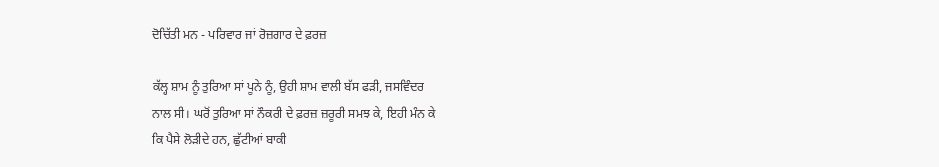ਦੋਚਿੱਤੀ ਮਨ - ਪਰਿਵਾਰ ਜਾਂ ਰੋਜ਼ਗਾਰ ਦੇ ਫ਼ਰਜ਼

ਕੱਲ੍ਹ ਸ਼ਾਮ ਨੂੰ ਤੁਰਿਆ ਸਾਂ ਪੂਨੇ ਨੂੰ, ਉਹੀ ਸ਼ਾਮ ਵਾਲੀ ਬੱਸ ਫੜੀ, ਜਸਵਿੰਦਰ
ਨਾਲ ਸੀ। ਘਰੋਂ ਤੁਰਿਆ ਸਾਂ ਨੌਕਰੀ ਦੇ ਫ਼ਰਜ਼ ਜ਼ਰੂਰੀ ਸਮਝ ਕੇ, ਇਹੀ ਮੰਨ ਕੇ
ਕਿ ਪੈਸੇ ਲੋੜੀਦੇ ਹਨ, ਛੁੱਟੀਆਂ ਬਾਕੀ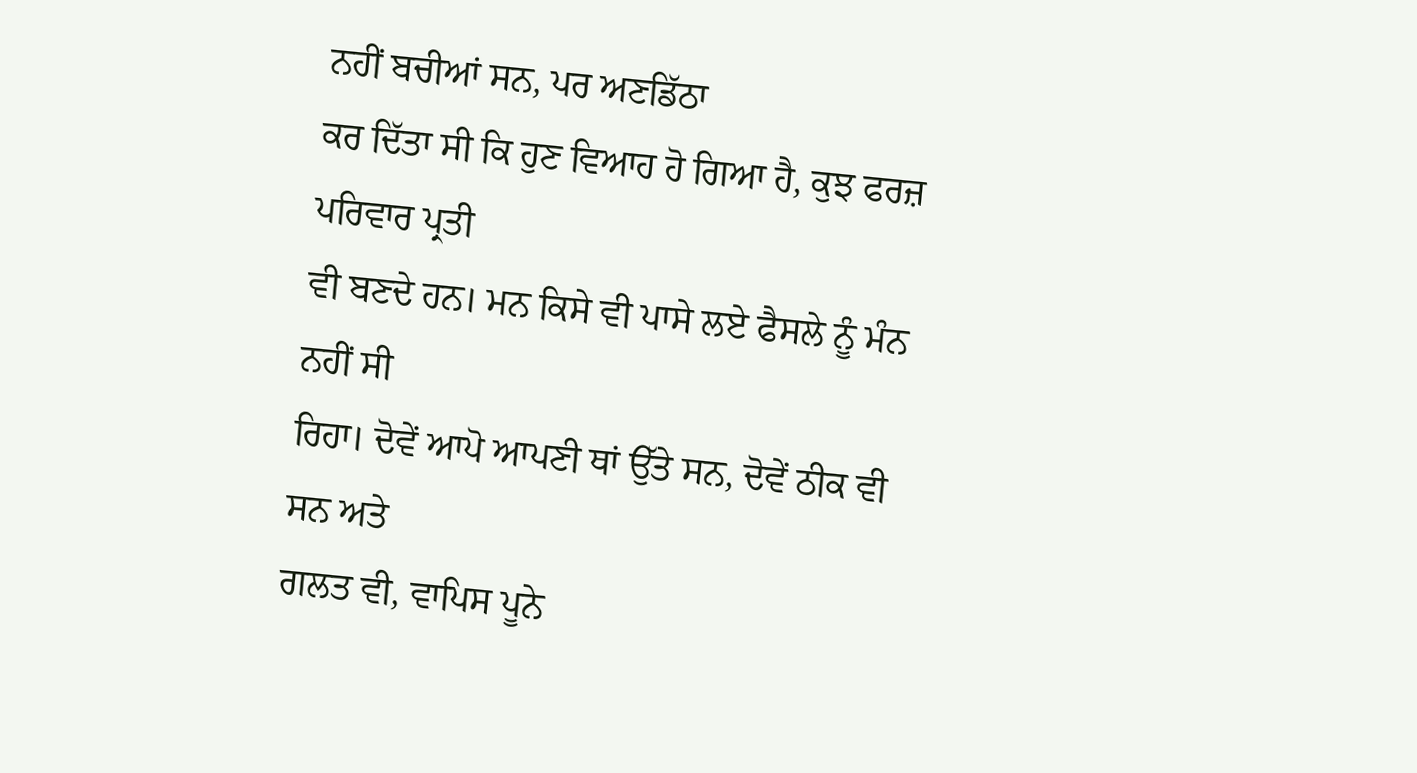ਨਹੀਂ ਬਚੀਆਂ ਸਨ, ਪਰ ਅਣਡਿੱਠਾ
ਕਰ ਦਿੱਤਾ ਸੀ ਕਿ ਹੁਣ ਵਿਆਹ ਹੋ ਗਿਆ ਹੈ, ਕੁਝ ਫਰਜ਼ ਪਰਿਵਾਰ ਪ੍ਰਤੀ
ਵੀ ਬਣਦੇ ਹਨ। ਮਨ ਕਿਸੇ ਵੀ ਪਾਸੇ ਲਏ ਫੈਸਲੇ ਨੂੰ ਮੰਨ ਨਹੀਂ ਸੀ
ਰਿਹਾ। ਦੋਵੇਂ ਆਪੋ ਆਪਣੀ ਥਾਂ ਉੱਤੇ ਸਨ, ਦੋਵੇਂ ਠੀਕ ਵੀ ਸਨ ਅਤੇ
ਗਲਤ ਵੀ, ਵਾਪਿਸ ਪੂਨੇ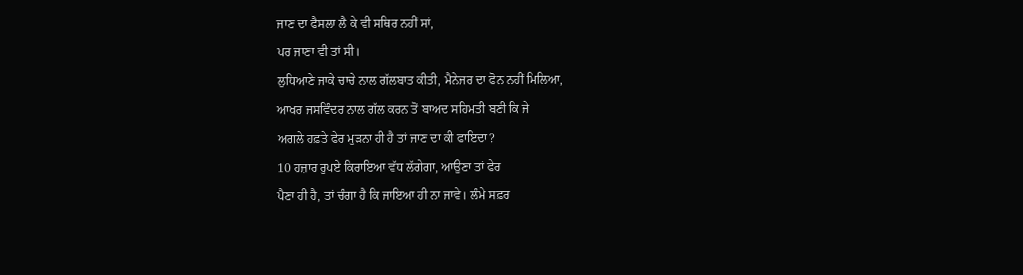ਜਾਣ ਦਾ ਫੈਸਲਾ ਲੈ ਕੇ ਵੀ ਸਥਿਰ ਨਹੀਂ ਸਾਂ,
ਪਰ ਜਾਣਾ ਵੀ ਤਾਂ ਸੀ।
ਲੁਧਿਆਣੇ ਜਾਕੇ ਚਾਚੇ ਨਾਲ ਗੱਲਬਾਤ ਕੀਤੀ, ਮੈਨੇਜਰ ਦਾ ਫੋਨ ਨਹੀਂ ਮਿਲਿਆ,
ਆਖਰ ਜਸਵਿੰਦਰ ਨਾਲ ਗੱਲ ਕਰਨ ਤੋਂ ਬਾਅਦ ਸਹਿਮਤੀ ਬਣੀ ਕਿ ਜੇ
ਅਗਲੇ ਹਫ਼ਤੇ ਫੇਰ ਮੁੜਨਾ ਹੀ ਹੈ ਤਾਂ ਜਾਣ ਦਾ ਕੀ ਫਾਇਦਾ?
10 ਹਜ਼ਾਰ ਰੁਪਏ ਕਿਰਾਇਆ ਵੱਧ ਲੱਗੇਗਾ, ਆਉਣਾ ਤਾਂ ਫੇਰ
ਪੈਣਾ ਹੀ ਹੈ, ਤਾਂ ਚੰਗਾ ਹੈ ਕਿ ਜਾਇਆ ਹੀ ਨਾ ਜਾਵੇ। ਲੰਮੇ ਸਫ਼ਰ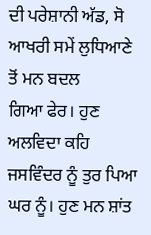ਦੀ ਪਰੇਸ਼ਾਨੀ ਅੱਡ, ਸੋ ਆਖਰੀ ਸਮੇਂ ਲੁਧਿਆਣੇ ਤੋਂ ਮਨ ਬਦਲ
ਗਿਆ ਫੇਰ। ਹੁਣ ਅਲਵਿਦਾ ਕਹਿ ਜਸਵਿੰਦਰ ਨੂੰ ਤੁਰ ਪਿਆ
ਘਰ ਨੂੰ। ਹੁਣ ਮਨ ਸ਼ਾਂਤ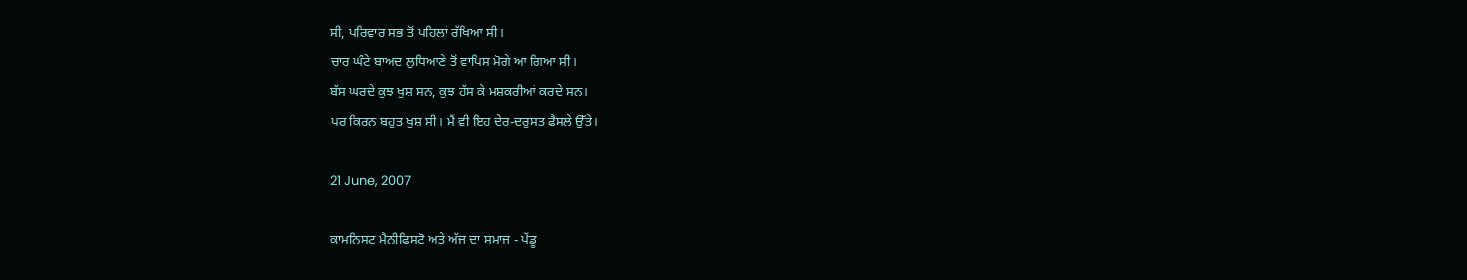ਸੀ, ਪਰਿਵਾਰ ਸਭ ਤੋਂ ਪਹਿਲਾਂ ਰੱਖਿਆ ਸੀ।
ਚਾਰ ਘੰਟੇ ਬਾਅਦ ਲੁਧਿਆਣੇ ਤੋਂ ਵਾਪਿਸ ਮੋਗੇ ਆ ਗਿਆ ਸੀ।
ਬੱਸ ਘਰਦੇ ਕੁਝ ਖੁਸ਼ ਸਨ, ਕੁਝ ਹੱਸ ਕੇ ਮਸ਼ਕਰੀਆਂ ਕਰਦੇ ਸਨ।
ਪਰ ਕਿਰਨ ਬਹੁਤ ਖੁਸ਼ ਸੀ। ਮੈਂ ਵੀ ਇਹ ਦੇਰ-ਦਰੁਸਤ ਫੈਸਲੇ ਉੱਤੇ।

21 June, 2007

ਕਾਮਨਿਸਟ ਮੈਨੀਫਿਸਟੋ ਅਤੇ ਅੱਜ ਦਾ ਸਮਾਜ - ਪੇਂਡੂ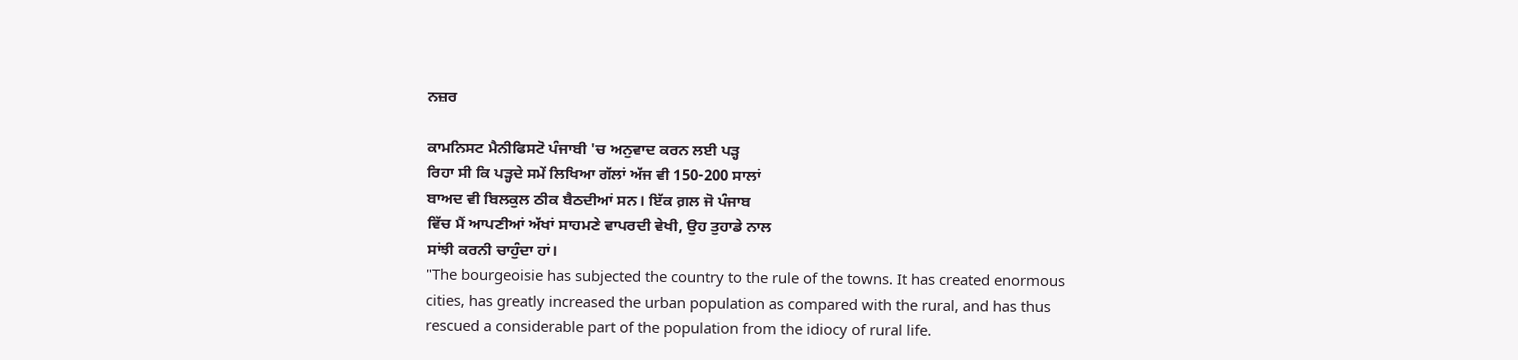ਨਜ਼ਰ

ਕਾਮਨਿਸਟ ਮੈਨੀਫਿਸਟੋ ਪੰਜਾਬੀ 'ਚ ਅਨੁਵਾਦ ਕਰਨ ਲਈ ਪੜ੍ਹ
ਰਿਹਾ ਸੀ ਕਿ ਪੜ੍ਹਦੇ ਸਮੇਂ ਲਿਖਿਆ ਗੱਲਾਂ ਅੱਜ ਵੀ 150-200 ਸਾਲਾਂ
ਬਾਅਦ ਵੀ ਬਿਲਕੁਲ ਠੀਕ ਬੈਠਦੀਆਂ ਸਨ। ਇੱਕ ਗ਼ਲ ਜੋ ਪੰਜਾਬ
ਵਿੱਚ ਮੈਂ ਆਪਣੀਆਂ ਅੱਖਾਂ ਸਾਹਮਣੇ ਵਾਪਰਦੀ ਵੇਖੀ, ਉਹ ਤੁਹਾਡੇ ਨਾਲ
ਸਾਂਝੀ ਕਰਨੀ ਚਾਹੁੰਦਾ ਹਾਂ।
"The bourgeoisie has subjected the country to the rule of the towns. It has created enormous
cities, has greatly increased the urban population as compared with the rural, and has thus
rescued a considerable part of the population from the idiocy of rural life.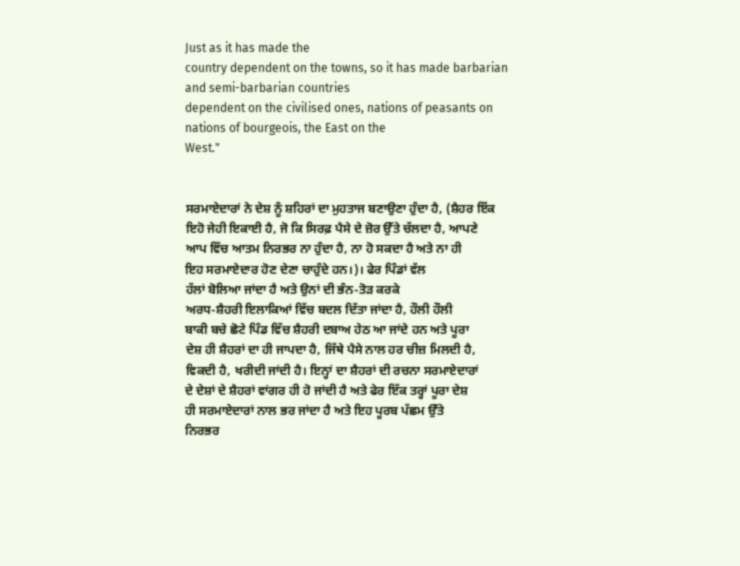Just as it has made the
country dependent on the towns, so it has made barbarian and semi-barbarian countries
dependent on the civilised ones, nations of peasants on nations of bourgeois, the East on the
West."


ਸਰਮਾਏਦਾਰਾਂ ਨੇ ਦੇਸ਼ ਨੂੰ ਸ਼ਹਿਰਾਂ ਦਾ ਮੁਹਤਾਜ ਬਣਾਉਣਾ ਹੁੰਦਾ ਹੈ, (ਸ਼ੈਹਰ ਇੱਕ
ਇਹੋ ਜੇਹੀ ਇਕਾਈ ਹੈ, ਜੋ ਕਿ ਸਿਰਫ਼ ਪੈਸੇ ਦੇ ਜ਼ੋਰ ਉੱਤੇ ਚੱਲਦਾ ਹੈ, ਆਪਣੇ
ਆਪ ਵਿੱਚ ਆਤਮ ਨਿਰਭਰ ਨਾ ਹੁੰਦਾ ਹੈ, ਨਾ ਹੋ ਸਕਦਾ ਹੈ ਅਤੇ ਨਾ ਹੀ
ਇਹ ਸਰਮਾਏਦਾਰ ਹੋਣ ਦੇਣਾ ਚਾਹੁੰਦੇ ਹਨ।)। ਫੇਰ ਪਿੰਡਾਂ ਵੱਲ
ਹੱਲਾਂ ਬੋਲਿਆ ਜਾਂਦਾ ਹੈ ਅਤੇ ਉਨਾਂ ਦੀ ਭੰਨ-ਤੋੜ ਕਰਕੇ
ਅਰਧ-ਸ਼ੈਹਰੀ ਇਲਾਕਿਆਂ ਵਿੱਚ ਬਦਲ ਦਿੱਤਾ ਜਾਂਦਾ ਹੈ, ਹੌਲੀ ਹੌਲੀ
ਬਾਕੀ ਬਚੇ ਛੋਟੇ ਪਿੰਡ ਵਿੱਚ ਸ਼ੈਹਰੀ ਦਬਾਅ ਹੇਠ ਆ ਜਾਂਦੇ ਹਨ ਅਤੇ ਪੂਰਾ
ਦੇਸ਼ ਹੀ ਸ਼ੈਹਰਾਂ ਦਾ ਹੀ ਜਾਪਦਾ ਹੈ, ਜਿੱਥੇ ਪੈਸੇ ਨਾਲ ਹਰ ਚੀਜ਼ ਮਿਲਦੀ ਹੈ,
ਵਿਕਦੀ ਹੈ, ਖਰੀਦੀ ਜਾਂਦੀ ਹੈ। ਇਨ੍ਹਾਂ ਦਾ ਸ਼ੈਹਰਾਂ ਦੀ ਰਚਨਾ ਸਰਮਾਏਦਾਰਾਂ
ਦੇ ਦੇਸ਼ਾਂ ਦੇ ਸ਼ੈਹਰਾਂ ਵਾਂਗਰ ਹੀ ਹੋ ਜਾਂਦੀ ਹੈ ਅਤੇ ਫੇਰ ਇੱਕ ਤਰ੍ਹਾਂ ਪੂਰਾ ਦੇਸ਼
ਹੀ ਸਰਮਾਏਦਾਰਾਂ ਨਾਲ ਭਰ ਜਾਂਦਾ ਹੈ ਅਤੇ ਇਹ ਪੂਰਬ ਪੱਛਮ ਉੱਤੇ
ਨਿਰਭਰ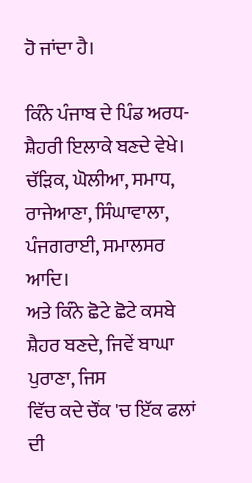ਹੋ ਜਾਂਦਾ ਹੈ।

ਕਿੰਨੇ ਪੰਜਾਬ ਦੇ ਪਿੰਡ ਅਰਧ-ਸ਼ੈਹਰੀ ਇਲਾਕੇ ਬਣਦੇ ਵੇਖੇ।
ਚੱੜਿਕ, ਘੋਲੀਆ, ਸਮਾਧ, ਰਾਜੇਆਣਾ, ਸਿੰਘਾਵਾਲਾ, ਪੰਜਗਰਾਈ, ਸਮਾਲਸਰ ਆਦਿ।
ਅਤੇ ਕਿੰਨੇ ਛੋਟੇ ਛੋਟੇ ਕਸਬੇ ਸ਼ੈਹਰ ਬਣਦੇ, ਜਿਵੇਂ ਬਾਘਾ ਪੁਰਾਣਾ, ਜਿਸ
ਵਿੱਚ ਕਦੇ ਚੌਂਕ 'ਚ ਇੱਕ ਫਲਾਂ ਦੀ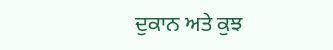ਦੁਕਾਨ ਅਤੇ ਕੁਝ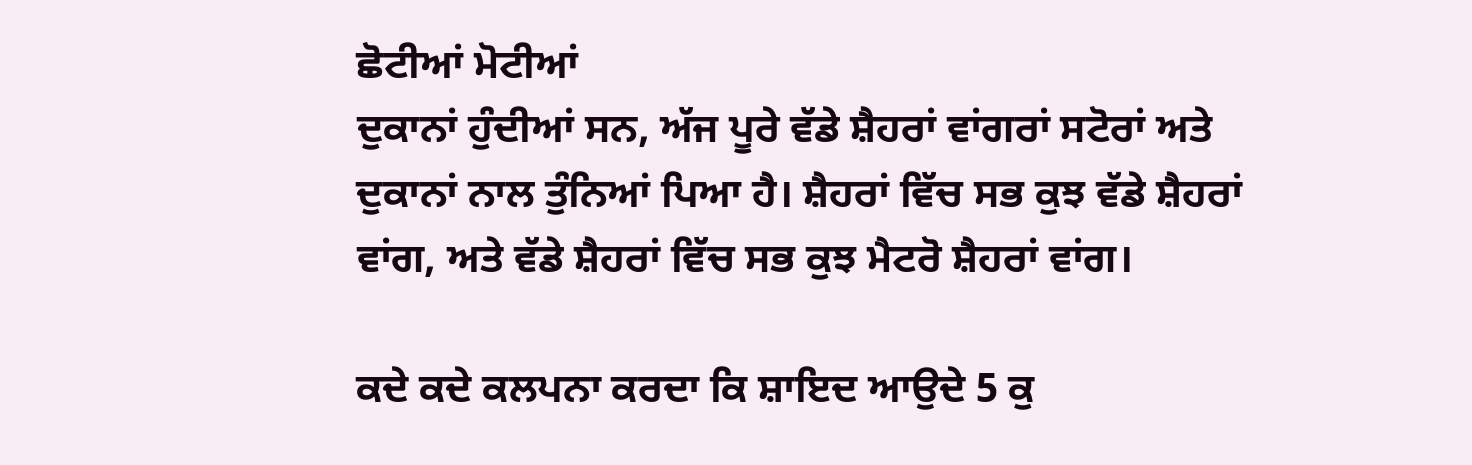ਛੋਟੀਆਂ ਮੋਟੀਆਂ
ਦੁਕਾਨਾਂ ਹੁੰਦੀਆਂ ਸਨ, ਅੱਜ ਪੂਰੇ ਵੱਡੇ ਸ਼ੈਹਰਾਂ ਵਾਂਗਰਾਂ ਸਟੋਰਾਂ ਅਤੇ
ਦੁਕਾਨਾਂ ਨਾਲ ਤੁੰਨਿਆਂ ਪਿਆ ਹੈ। ਸ਼ੈਹਰਾਂ ਵਿੱਚ ਸਭ ਕੁਝ ਵੱਡੇ ਸ਼ੈਹਰਾਂ
ਵਾਂਗ, ਅਤੇ ਵੱਡੇ ਸ਼ੈਹਰਾਂ ਵਿੱਚ ਸਭ ਕੁਝ ਮੈਟਰੋ ਸ਼ੈਹਰਾਂ ਵਾਂਗ।

ਕਦੇ ਕਦੇ ਕਲਪਨਾ ਕਰਦਾ ਕਿ ਸ਼ਾਇਦ ਆਉਦੇ 5 ਕੁ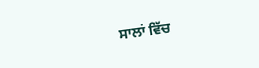ਸਾਲਾਂ ਵਿੱਚ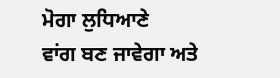ਮੋਗਾ ਲੁਧਿਆਣੇ
ਵਾਂਗ ਬਣ ਜਾਵੇਗਾ ਅਤੇ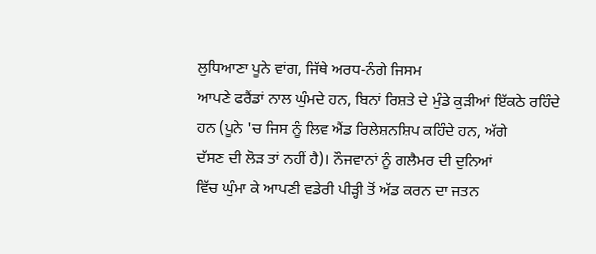ਲੁਧਿਆਣਾ ਪੂਨੇ ਵਾਂਗ, ਜਿੱਥੇ ਅਰਧ-ਨੰਗੇ ਜਿਸਮ
ਆਪਣੇ ਫਰੈਂਡਾਂ ਨਾਲ ਘੁੰਮਦੇ ਹਨ, ਬਿਨਾਂ ਰਿਸ਼ਤੇ ਦੇ ਮੁੰਡੇ ਕੁੜੀਆਂ ਇੱਕਠੇ ਰਹਿੰਦੇ
ਹਨ (ਪੂਨੇ 'ਚ ਜਿਸ ਨੂੰ ਲਿਵ ਐਂਡ ਰਿਲੇਸ਼ਨਸ਼ਿਪ ਕਹਿੰਦੇ ਹਨ, ਅੱਗੇ
ਦੱਸਣ ਦੀ ਲੋੜ ਤਾਂ ਨਹੀਂ ਹੈ)। ਨੌਜਵਾਨਾਂ ਨੂੰ ਗਲੈਮਰ ਦੀ ਦੁਨਿਆਂ
ਵਿੱਚ ਘੁੰਮਾ ਕੇ ਆਪਣੀ ਵਡੇਰੀ ਪੀੜ੍ਹੀ ਤੋਂ ਅੱਡ ਕਰਨ ਦਾ ਜਤਨ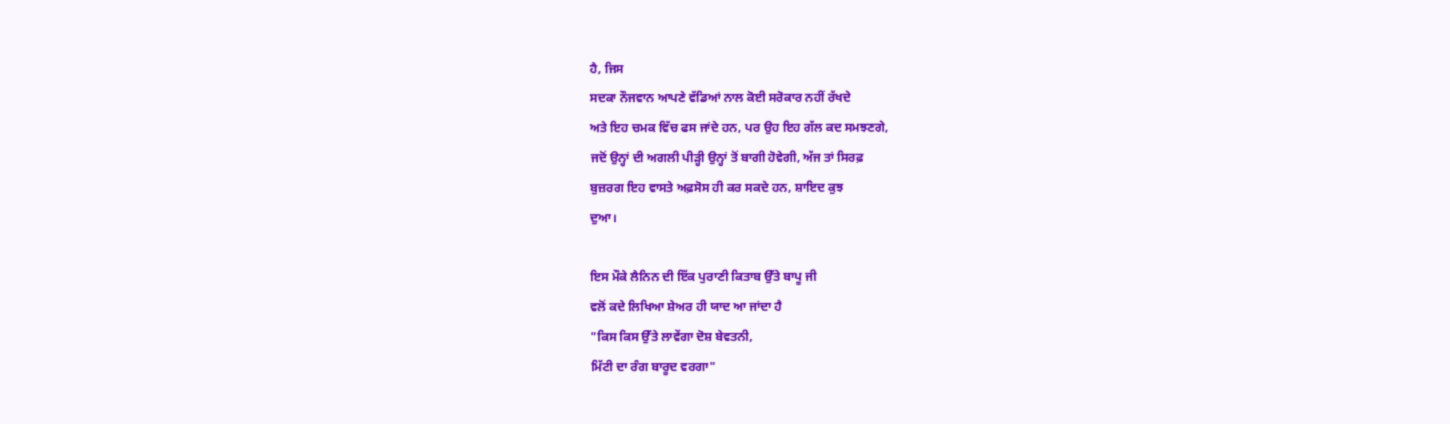ਹੈ, ਜਿਸ
ਸਦਕਾ ਨੌਜਵਾਨ ਆਪਣੇ ਵੱਡਿਆਂ ਨਾਲ ਕੋਈ ਸਰੋਕਾਰ ਨਹੀਂ ਰੱਖਦੇ
ਅਤੇ ਇਹ ਚਮਕ ਵਿੱਚ ਫਸ ਜਾਂਦੇ ਹਨ, ਪਰ ਉਹ ਇਹ ਗੱਲ ਕਦ ਸਮਝਣਗੇ,
ਜਦੋਂ ਉਨ੍ਹਾਂ ਦੀ ਅਗਲੀ ਪੀੜ੍ਹੀ ਉਨ੍ਹਾਂ ਤੋਂ ਬਾਗੀ ਹੋਵੇਗੀ, ਅੱਜ ਤਾਂ ਸਿਰਫ਼
ਬੁਜ਼ਰਗ ਇਹ ਵਾਸਤੇ ਅਫ਼ਸੋਸ ਹੀ ਕਰ ਸਕਦੇ ਹਨ, ਸ਼ਾਇਦ ਕੁਝ
ਦੁਆ।

ਇਸ ਮੌਕੇ ਲੈਨਿਨ ਦੀ ਇੱਕ ਪੁਰਾਣੀ ਕਿਤਾਬ ਉੱਤੇ ਬਾਪੂ ਜੀ
ਵਲੋਂ ਕਦੇ ਲਿਖਿਆ ਸ਼ੇਅਰ ਹੀ ਯਾਦ ਆ ਜਾਂਦਾ ਹੈ
"ਕਿਸ ਕਿਸ ਉੱਤੇ ਲਾਵੇਂਗਾ ਦੋਸ਼ ਬੇਵਤਨੀ,
ਮਿੱਟੀ ਦਾ ਰੰਗ ਬਾਰੂਦ ਵਰਗਾ"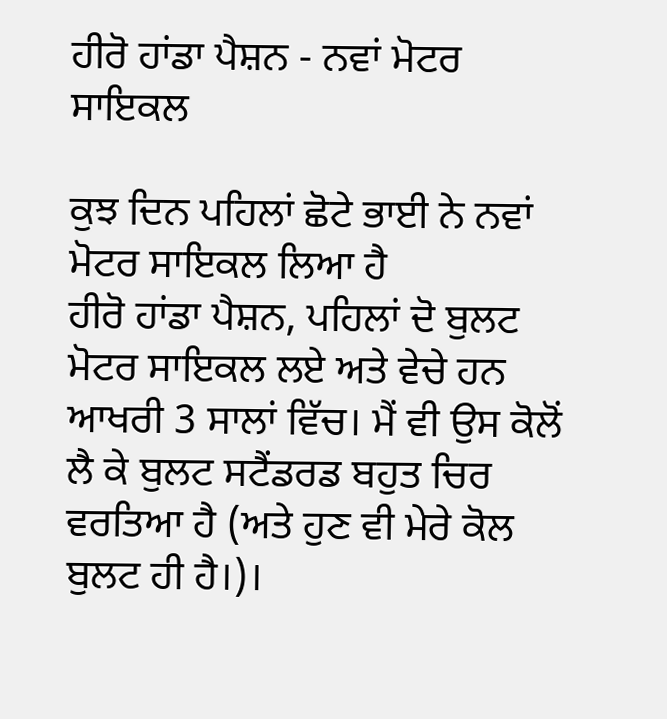ਹੀਰੋ ਹਾਂਡਾ ਪੈਸ਼ਨ - ਨਵਾਂ ਮੋਟਰ ਸਾਇਕਲ

ਕੁਝ ਦਿਨ ਪਹਿਲਾਂ ਛੋਟੇ ਭਾਈ ਨੇ ਨਵਾਂ ਮੋਟਰ ਸਾਇਕਲ ਲਿਆ ਹੈ
ਹੀਰੋ ਹਾਂਡਾ ਪੈਸ਼ਨ, ਪਹਿਲਾਂ ਦੋ ਬੁਲਟ ਮੋਟਰ ਸਾਇਕਲ ਲਏ ਅਤੇ ਵੇਚੇ ਹਨ
ਆਖਰੀ 3 ਸਾਲਾਂ ਵਿੱਚ। ਮੈਂ ਵੀ ਉਸ ਕੋਲੋਂ ਲੈ ਕੇ ਬੁਲਟ ਸਟੈਂਡਰਡ ਬਹੁਤ ਚਿਰ
ਵਰਤਿਆ ਹੈ (ਅਤੇ ਹੁਣ ਵੀ ਮੇਰੇ ਕੋਲ ਬੁਲਟ ਹੀ ਹੈ।)।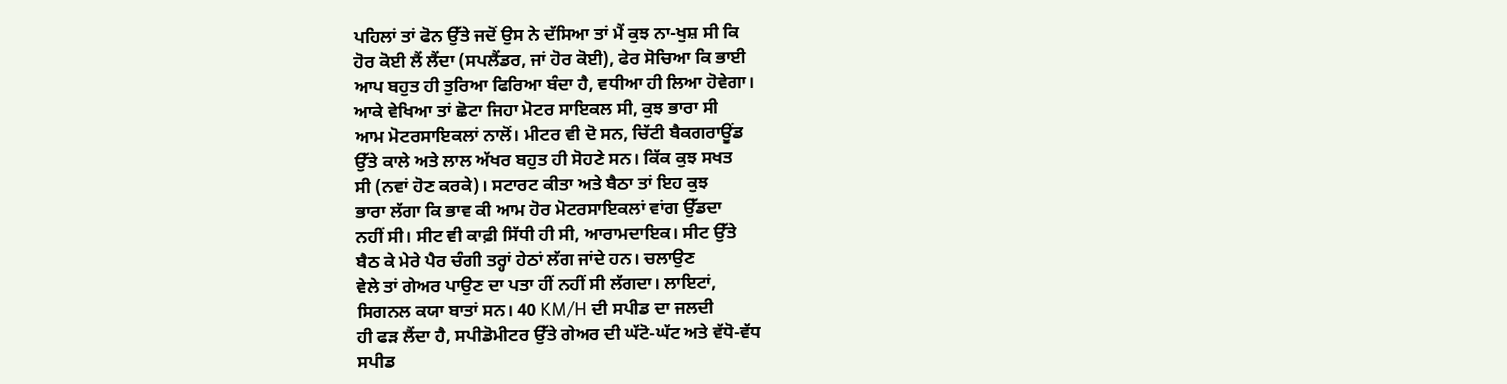ਪਹਿਲਾਂ ਤਾਂ ਫੋਨ ਉੱਤੇ ਜਦੋਂ ਉਸ ਨੇ ਦੱਸਿਆ ਤਾਂ ਮੈਂ ਕੁਝ ਨਾ-ਖੁਸ਼ ਸੀ ਕਿ
ਹੋਰ ਕੋਈ ਲੈਂ ਲੈਂਦਾ (ਸਪਲੈਂਡਰ, ਜਾਂ ਹੋਰ ਕੋਈ), ਫੇਰ ਸੋਚਿਆ ਕਿ ਭਾਈ
ਆਪ ਬਹੁਤ ਹੀ ਤੁਰਿਆ ਫਿਰਿਆ ਬੰਦਾ ਹੈ, ਵਧੀਆ ਹੀ ਲਿਆ ਹੋਵੇਗਾ।
ਆਕੇ ਵੇਖਿਆ ਤਾਂ ਛੋਟਾ ਜਿਹਾ ਮੋਟਰ ਸਾਇਕਲ ਸੀ, ਕੁਝ ਭਾਰਾ ਸੀ
ਆਮ ਮੋਟਰਸਾਇਕਲਾਂ ਨਾਲੋਂ। ਮੀਟਰ ਵੀ ਦੋ ਸਨ, ਚਿੱਟੀ ਬੈਕਗਰਾਊਂਡ
ਉੱਤੇ ਕਾਲੇ ਅਤੇ ਲਾਲ ਅੱਖਰ ਬਹੁਤ ਹੀ ਸੋਹਣੇ ਸਨ। ਕਿੱਕ ਕੁਝ ਸਖਤ
ਸੀ (ਨਵਾਂ ਹੋਣ ਕਰਕੇ)। ਸਟਾਰਟ ਕੀਤਾ ਅਤੇ ਬੈਠਾ ਤਾਂ ਇਹ ਕੁਝ
ਭਾਰਾ ਲੱਗਾ ਕਿ ਭਾਵ ਕੀ ਆਮ ਹੋਰ ਮੋਟਰਸਾਇਕਲਾਂ ਵਾਂਗ ਉੱਡਦਾ
ਨਹੀਂ ਸੀ। ਸੀਟ ਵੀ ਕਾਫ਼ੀ ਸਿੱਧੀ ਹੀ ਸੀ, ਆਰਾਮਦਾਇਕ। ਸੀਟ ਉੱਤੇ
ਬੈਠ ਕੇ ਮੇਰੇ ਪੈਰ ਚੰਗੀ ਤਰ੍ਹਾਂ ਹੇਠਾਂ ਲੱਗ ਜਾਂਦੇ ਹਨ। ਚਲਾਉਣ
ਵੇਲੇ ਤਾਂ ਗੇਅਰ ਪਾਉਣ ਦਾ ਪਤਾ ਹੀਂ ਨਹੀਂ ਸੀ ਲੱਗਦਾ। ਲਾਇਟਾਂ,
ਸਿਗਨਲ ਕਯਾ ਬਾਤਾਂ ਸਨ। 40 KM/H ਦੀ ਸਪੀਡ ਦਾ ਜਲਦੀ
ਹੀ ਫੜ ਲੈਂਦਾ ਹੈ, ਸਪੀਡੋਮੀਟਰ ਉੱਤੇ ਗੇਅਰ ਦੀ ਘੱਟੋ-ਘੱਟ ਅਤੇ ਵੱਧੋ-ਵੱਧ
ਸਪੀਡ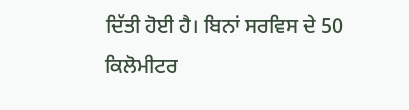ਦਿੱਤੀ ਹੋਈ ਹੈ। ਬਿਨਾਂ ਸਰਵਿਸ ਦੇ 50 ਕਿਲੋਮੀਟਰ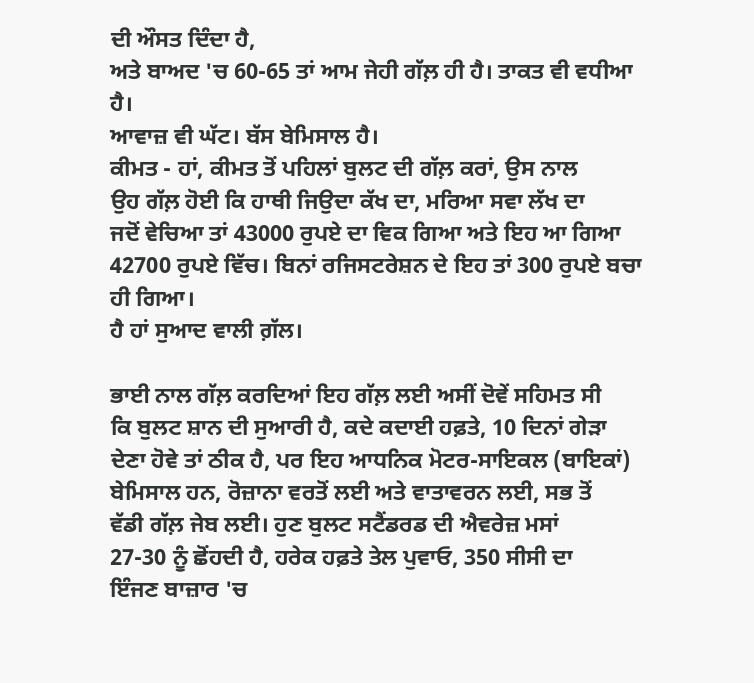ਦੀ ਔਸਤ ਦਿੰਦਾ ਹੈ,
ਅਤੇ ਬਾਅਦ 'ਚ 60-65 ਤਾਂ ਆਮ ਜੇਹੀ ਗੱਲ਼ ਹੀ ਹੈ। ਤਾਕਤ ਵੀ ਵਧੀਆ ਹੈ।
ਆਵਾਜ਼ ਵੀ ਘੱਟ। ਬੱਸ ਬੇਮਿਸਾਲ ਹੈ।
ਕੀਮਤ - ਹਾਂ, ਕੀਮਤ ਤੋਂ ਪਹਿਲਾਂ ਬੁਲਟ ਦੀ ਗੱਲ਼ ਕਰਾਂ, ਉਸ ਨਾਲ
ਉਹ ਗੱਲ਼ ਹੋਈ ਕਿ ਹਾਥੀ ਜਿਉਦਾ ਕੱਖ ਦਾ, ਮਰਿਆ ਸਵਾ ਲੱਖ ਦਾ
ਜਦੋਂ ਵੇਚਿਆ ਤਾਂ 43000 ਰੁਪਏ ਦਾ ਵਿਕ ਗਿਆ ਅਤੇ ਇਹ ਆ ਗਿਆ
42700 ਰੁਪਏ ਵਿੱਚ। ਬਿਨਾਂ ਰਜਿਸਟਰੇਸ਼ਨ ਦੇ ਇਹ ਤਾਂ 300 ਰੁਪਏ ਬਚਾ ਹੀ ਗਿਆ।
ਹੈ ਹਾਂ ਸੁਆਦ ਵਾਲੀ ਗ਼ੱਲ।

ਭਾਈ ਨਾਲ ਗੱਲ਼ ਕਰਦਿਆਂ ਇਹ ਗੱਲ਼ ਲਈ ਅਸੀਂ ਦੋਵੇਂ ਸਹਿਮਤ ਸੀ
ਕਿ ਬੁਲਟ ਸ਼ਾਨ ਦੀ ਸੁਆਰੀ ਹੈ, ਕਦੇ ਕਦਾਈ ਹਫ਼ਤੇ, 10 ਦਿਨਾਂ ਗੇੜਾ
ਦੇਣਾ ਹੋਵੇ ਤਾਂ ਠੀਕ ਹੈ, ਪਰ ਇਹ ਆਧਨਿਕ ਮੋਟਰ-ਸਾਇਕਲ (ਬਾਇਕਾਂ)
ਬੇਮਿਸਾਲ ਹਨ, ਰੋਜ਼ਾਨਾ ਵਰਤੋਂ ਲਈ ਅਤੇ ਵਾਤਾਵਰਨ ਲਈ, ਸਭ ਤੋਂ
ਵੱਡੀ ਗੱਲ਼ ਜੇਬ ਲਈ। ਹੁਣ ਬੁਲਟ ਸਟੈਂਡਰਡ ਦੀ ਐਵਰੇਜ਼ ਮਸਾਂ
27-30 ਨੂੰ ਛੋਂਹਦੀ ਹੈ, ਹਰੇਕ ਹਫ਼ਤੇ ਤੇਲ ਪੁਵਾਓ, 350 ਸੀਸੀ ਦਾ
ਇੰਜਣ ਬਾਜ਼ਾਰ 'ਚ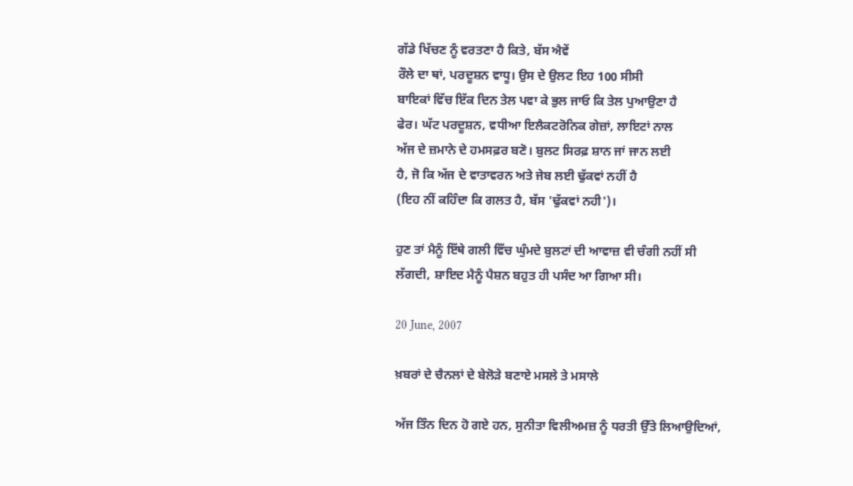ਗੱਡੇ ਖਿੱਚਣ ਨੂੰ ਵਰਤਣਾ ਹੈ ਕਿਤੇ, ਬੱਸ ਐਵੇਂ
ਰੌਲੇ ਦਾ ਥਾਂ, ਪਰਦੂਸ਼ਨ ਵਾਧੂ। ਉਸ ਦੇ ਉਲਟ ਇਹ 100 ਸੀਸੀ
ਬਾਇਕਾਂ ਵਿੱਚ ਇੱਕ ਦਿਨ ਤੇਲ ਪਵਾ ਕੇ ਭੁਲ ਜਾਓ ਕਿ ਤੇਲ ਪੁਆਉਣਾ ਹੈ
ਫੇਰ। ਘੱਟ ਪਰਦੂਸ਼ਨ, ਵਧੀਆ ਇਲੈਕਟਰੋਨਿਕ ਗੇਜ਼ਾਂ, ਲਾਇਟਾਂ ਨਾਲ
ਅੱਜ ਦੇ ਜ਼ਮਾਨੇ ਦੇ ਹਮਸਫ਼ਰ ਬਣੋ। ਬੁਲਟ ਸਿਰਫ਼ ਸ਼ਾਨ ਜਾਂ ਜਾਨ ਲਈ
ਹੈ, ਜੋ ਕਿ ਅੱਜ ਦੇ ਵਾਤਾਵਰਨ ਅਤੇ ਜੇਬ ਲਈ ਢੁੱਕਵਾਂ ਨਹੀਂ ਹੈ
(ਇਹ ਨੀਂ ਕਹਿੰਦਾ ਕਿ ਗਲਤ ਹੈ, ਬੱਸ 'ਢੁੱਕਵਾਂ ਨਹੀ')।

ਹੁਣ ਤਾਂ ਮੈਨੂੰ ਇੱਥੇ ਗਲੀ ਵਿੱਚ ਘੁੰਮਦੇ ਬੁਲਟਾਂ ਦੀ ਆਵਾਜ਼ ਵੀ ਚੰਗੀ ਨਹੀਂ ਸੀ
ਲੱਗਦੀ, ਸ਼ਾਇਦ ਮੈਨੂੰ ਪੈਸ਼ਨ ਬਹੁਤ ਹੀ ਪਸੰਦ ਆ ਗਿਆ ਸੀ।

20 June, 2007

ਖ਼ਬਰਾਂ ਦੇ ਚੈਨਲਾਂ ਦੇ ਬੇਲੋੜੇ ਬਣਾਏ ਮਸਲੇ ਤੇ ਮਸਾਲੇ

ਅੱਜ ਤਿੰਨ ਦਿਨ ਹੋ ਗਏ ਹਨ, ਸੁਨੀਤਾ ਵਿਲੀਅਮਜ਼ ਨੂੰ ਧਰਤੀ ਉੱਤੇ ਲਿਆਉਦਿਆਂ,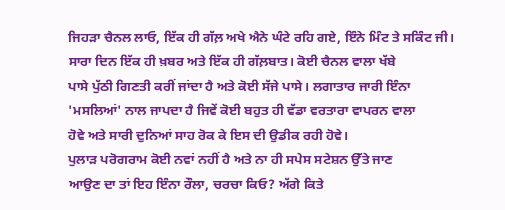ਜਿਹੜਾ ਚੈਨਲ ਲਾਓ, ਇੱਕ ਹੀ ਗੱਲ਼ ਅਖੇ ਐਨੇ ਘੰਟੇ ਰਹਿ ਗਏ, ਇੰਨੇ ਮਿੰਟ ਤੇ ਸਕਿੰਟ ਜੀ।
ਸਾਰਾ ਦਿਨ ਇੱਕ ਹੀ ਖ਼ਬਰ ਅਤੇ ਇੱਕ ਹੀ ਗੱਲ਼ਬਾਤ। ਕੋਈ ਚੈਨਲ ਵਾਲਾ ਖੱਬੇ
ਪਾਸੇ ਪੁੱਠੀ ਗਿਣਤੀ ਕਰੀਂ ਜਾਂਦਾ ਹੈ ਅਤੇ ਕੋਈ ਸੱਜੇ ਪਾਸੇ। ਲਗਾਤਾਰ ਜਾਰੀ ਇੰਨਾ
'ਮਸਲਿਆਂ' ਨਾਲ ਜਾਪਦਾ ਹੈ ਜਿਵੇਂ ਕੋਈ ਬਹੁਤ ਹੀ ਵੱਡਾ ਵਰਤਾਰਾ ਵਾਪਰਨ ਵਾਲਾ
ਹੋਵੇ ਅਤੇ ਸਾਰੀ ਦੁਨਿਆਂ ਸਾਹ ਰੋਕ ਕੇ ਇਸ ਦੀ ਉਡੀਕ ਰਹੀ ਹੋਵੇ।
ਪੁਲਾੜ ਪਰੋਗਰਾਮ ਕੋਈ ਨਵਾਂ ਨਹੀਂ ਹੈ ਅਤੇ ਨਾ ਹੀ ਸਪੇਸ ਸਟੇਸ਼ਨ ਉੱਤੇ ਜਾਣ
ਆਉਣ ਦਾ ਤਾਂ ਇਹ ਇੰਨਾ ਰੌਲਾ, ਚਰਚਾ ਕਿਓ? ਅੱਗੇ ਕਿਤੇ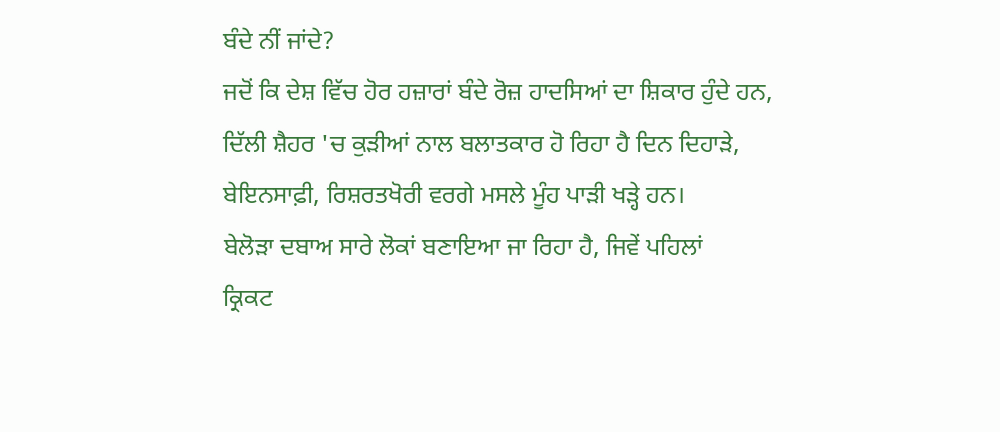ਬੰਦੇ ਨੀਂ ਜਾਂਦੇ?
ਜਦੋਂ ਕਿ ਦੇਸ਼ ਵਿੱਚ ਹੋਰ ਹਜ਼ਾਰਾਂ ਬੰਦੇ ਰੋਜ਼ ਹਾਦਸਿਆਂ ਦਾ ਸ਼ਿਕਾਰ ਹੁੰਦੇ ਹਨ,
ਦਿੱਲੀ ਸ਼ੈਹਰ 'ਚ ਕੁੜੀਆਂ ਨਾਲ ਬਲਾਤਕਾਰ ਹੋ ਰਿਹਾ ਹੈ ਦਿਨ ਦਿਹਾੜੇ,
ਬੇਇਨਸਾਫ਼ੀ, ਰਿਸ਼ਰਤਖੋਰੀ ਵਰਗੇ ਮਸਲੇ ਮੂੰਹ ਪਾੜੀ ਖੜ੍ਹੇ ਹਨ।
ਬੇਲੋੜਾ ਦਬਾਅ ਸਾਰੇ ਲੋਕਾਂ ਬਣਾਇਆ ਜਾ ਰਿਹਾ ਹੈ, ਜਿਵੇਂ ਪਹਿਲਾਂ
ਕ੍ਰਿਕਟ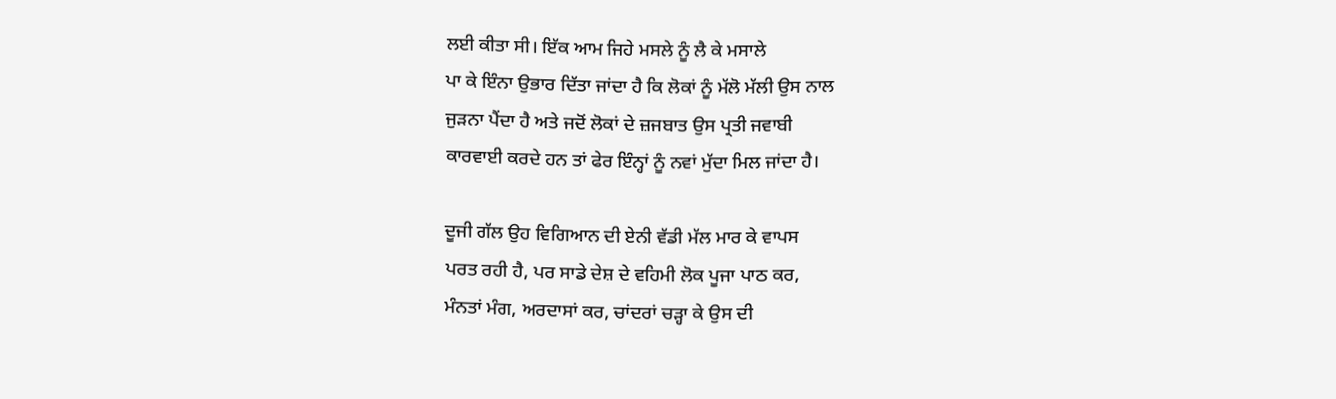ਲਈ ਕੀਤਾ ਸੀ। ਇੱਕ ਆਮ ਜਿਹੇ ਮਸਲੇ ਨੂੰ ਲੈ ਕੇ ਮਸਾਲੇ
ਪਾ ਕੇ ਇੰਨਾ ਉਭਾਰ ਦਿੱਤਾ ਜਾਂਦਾ ਹੈ ਕਿ ਲੋਕਾਂ ਨੂੰ ਮੱਲੋ ਮੱਲੀ ਉਸ ਨਾਲ
ਜੁੜਨਾ ਪੈਂਦਾ ਹੈ ਅਤੇ ਜਦੋਂ ਲੋਕਾਂ ਦੇ ਜ਼ਜਬਾਤ ਉਸ ਪ੍ਰਤੀ ਜਵਾਬੀ
ਕਾਰਵਾਈ ਕਰਦੇ ਹਨ ਤਾਂ ਫੇਰ ਇੰਨ੍ਹਾਂ ਨੂੰ ਨਵਾਂ ਮੁੱਦਾ ਮਿਲ ਜਾਂਦਾ ਹੈ।

ਦੂਜੀ ਗੱਲ ਉਹ ਵਿਗਿਆਨ ਦੀ ਏਨੀ ਵੱਡੀ ਮੱਲ ਮਾਰ ਕੇ ਵਾਪਸ
ਪਰਤ ਰਹੀ ਹੈ, ਪਰ ਸਾਡੇ ਦੇਸ਼ ਦੇ ਵਹਿਮੀ ਲੋਕ ਪੂਜਾ ਪਾਠ ਕਰ,
ਮੰਨਤਾਂ ਮੰਗ, ਅਰਦਾਸਾਂ ਕਰ, ਚਾਂਦਰਾਂ ਚੜ੍ਹਾ ਕੇ ਉਸ ਦੀ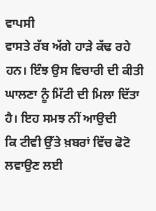ਵਾਪਸੀ
ਵਾਸਤੇ ਰੱਬ ਅੱਗੇ ਹਾੜੇ ਕੱਢ ਰਹੇ ਹਨ। ਇੰਝ ਉਸ ਵਿਚਾਰੀ ਦੀ ਕੀਤੀ
ਘਾਲਣਾ ਨੂੰ ਮਿੱਟੀ ਦੀ ਮਿਲਾ ਦਿੱਤਾ ਹੈ। ਇਹ ਸਮਝ ਨੀਂ ਆਉਦੀ
ਕਿ ਟੀਵੀ ਉੱਤੇ ਖ਼ਬਰਾਂ ਵਿੱਚ ਫੋਟੋ ਲਵਾਉਣ ਲਈ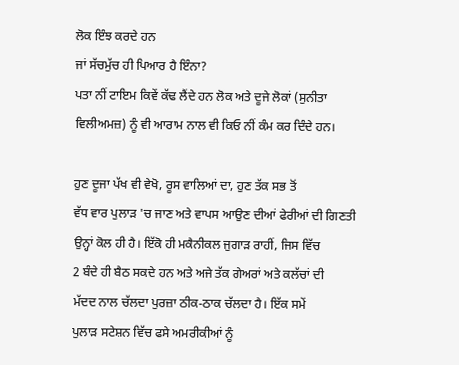ਲੋਕ ਇੰਝ ਕਰਦੇ ਹਨ
ਜਾਂ ਸੱਚਮੁੱਚ ਹੀ ਪਿਆਰ ਹੈ ਇੰਨਾ?
ਪਤਾ ਨੀਂ ਟਾਇਮ ਕਿਵੇਂ ਕੱਢ ਲੈਂਦੇ ਹਨ ਲੋਕ ਅਤੇ ਦੂਜੇ ਲੋਕਾਂ (ਸੁਨੀਤਾ
ਵਿਲੀਅਮਜ਼) ਨੂੰ ਵੀ ਆਰਾਮ ਨਾਲ ਵੀ ਕਿਓ ਨੀਂ ਕੰਮ ਕਰ ਦਿੰਦੇ ਹਨ।

ਹੁਣ ਦੂਜਾ ਪੱਖ ਵੀ ਵੇਖੋ, ਰੂਸ ਵਾਲਿਆਂ ਦਾ, ਹੁਣ ਤੱਕ ਸਭ ਤੋਂ
ਵੱਧ ਵਾਰ ਪੁਲਾੜ 'ਚ ਜਾਣ ਅਤੇ ਵਾਪਸ ਆਉਣ ਦੀਆਂ ਫੇਰੀਆਂ ਦੀ ਗਿਣਤੀ
ਉਨ੍ਹਾਂ ਕੋਲ ਹੀ ਹੈ। ਇੱਕੋ ਹੀ ਮਕੈਨੀਕਲ ਜੁਗਾੜ ਰਾਹੀਂ, ਜਿਸ ਵਿੱਚ
2 ਬੰਦੇ ਹੀ ਬੈਠ ਸਕਦੇ ਹਨ ਅਤੇ ਅਜੇ ਤੱਕ ਗੇਅਰਾਂ ਅਤੇ ਕਲੱਚਾਂ ਦੀ
ਮੱਦਦ ਨਾਲ ਚੱਲਦਾ ਪੁਰਜ਼ਾ ਠੀਕ-ਠਾਕ ਚੱਲਦਾ ਹੈ। ਇੱਕ ਸਮੇਂ
ਪੁਲਾੜ ਸਟੇਸ਼ਨ ਵਿੱਚ ਫਸੇ ਅਮਰੀਕੀਆਂ ਨੂੰ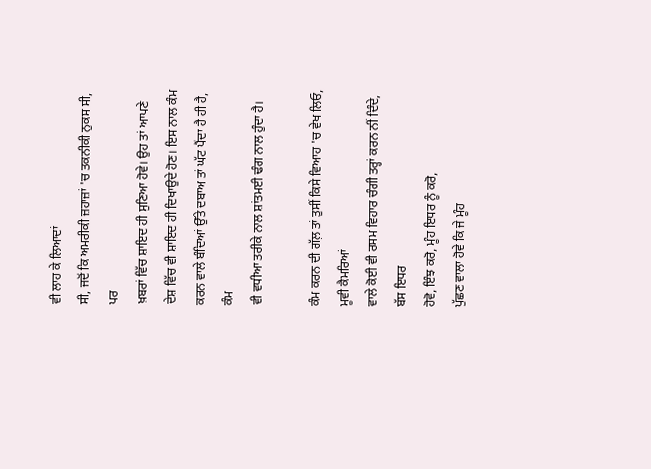ਵੀ ਲਾਹ ਕੇ ਲਿਆਦਾਂ
ਸੀ, ਜਦੋਂ ਕਿ ਅਮਰੀਕੀ ਜ਼ਹਾਜ਼ਾਂ 'ਚ ਤਕਨੀਕੀ ਨੁਕਸ ਸੀ, ਪਰ
ਖ਼ਬਰਾਂ ਵਿੱਚ ਸ਼ਾਇਦ ਹੀ ਸੁਣਿਆ ਹੋਵੇ। ਉਹ ਤਾਂ ਆਪਣੇ
ਦੇਸ਼ ਵਿੱਚ ਵੀ ਸ਼ਾਇਦ ਹੀ ਦਿਖਾਉਦੇ ਹੋਣ। ਇਸ ਨਾਲ ਕੰਮ
ਕਰਨ ਵਾਲੇ ਬੰਦਿਆਂ ਉੱਤੇ ਦਬਾਅ ਤਾਂ ਘੱਟ ਪੈਂਦਾ ਹੈ ਹੀ ਹੈ, ਕੰਮ
ਵੀ ਵਧੀਆ ਤਰੀਕੇ ਨਾਲ ਸ਼ਾਂਤਮਈ ਢੰਗ ਨਾਲ ਹੁੰਦਾ ਹੈ।

ਕੰਮ ਕਰਨ ਦੀ ਗੱਲ਼ ਤਾਂ ਤੁਸੀਂ ਕਿਸੇ ਵਿਆਹ 'ਚ ਵੇਖ ਲਿਓ, ਮੂਵੀ ਕੈਮਰਿਆਂ
ਵਾਲੇ ਕੋਈ ਵੀ ਰਸਮ ਵਿਹਾਰ ਚੰਗੀ ਤਰ੍ਹਾਂ ਕਰਨ ਨੀਂ ਦਿੰਦੇ, ਬੱਸ ਇਧਰ
ਹੋਵੋ, ਇੰਝ ਕਰੋ, ਮੂੰਹ ਇਧਰ ਨੂੰ ਕਰੋ,
ਪੁੱਛਣ ਵਾਲਾ ਹੋਵੇ ਕਿ ਜੇ ਮੂੰਹ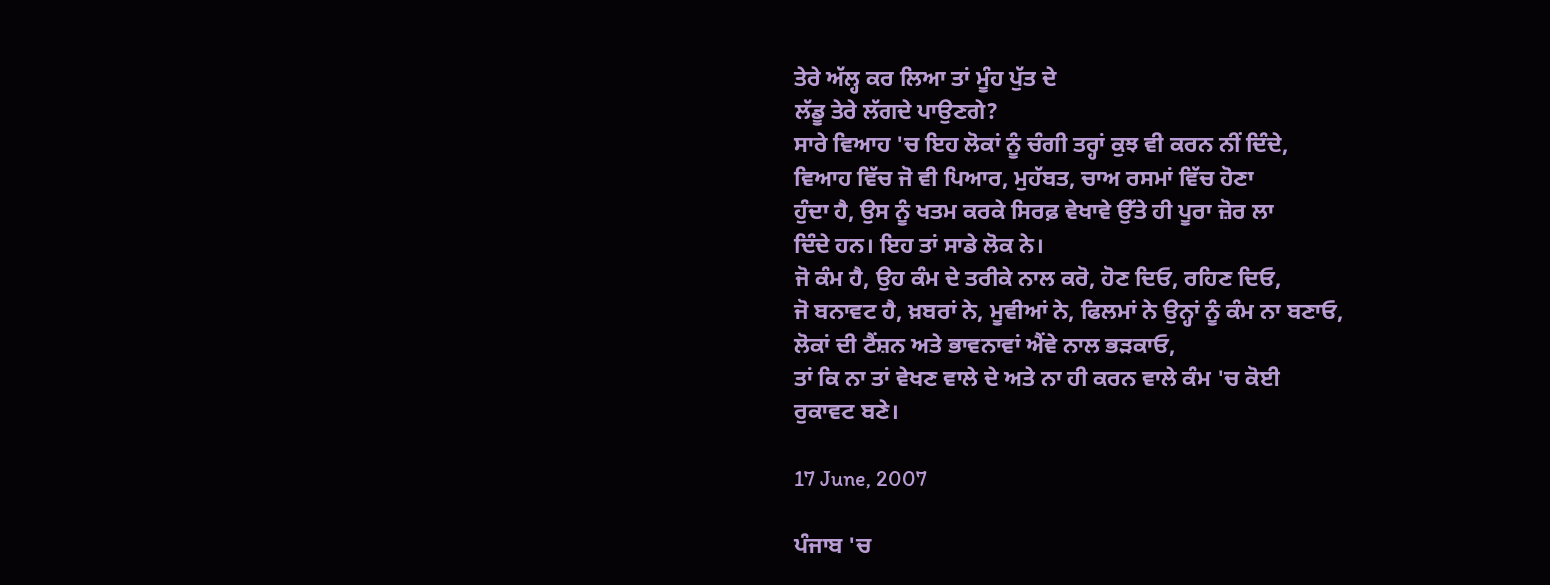ਤੇਰੇ ਅੱਲ੍ਹ ਕਰ ਲਿਆ ਤਾਂ ਮੂੰਹ ਪੁੱਤ ਦੇ
ਲੱਡੂ ਤੇਰੇ ਲੱਗਦੇ ਪਾਉਣਗੇ?
ਸਾਰੇ ਵਿਆਹ 'ਚ ਇਹ ਲੋਕਾਂ ਨੂੰ ਚੰਗੀ ਤਰ੍ਹਾਂ ਕੁਝ ਵੀ ਕਰਨ ਨੀਂ ਦਿੰਦੇ,
ਵਿਆਹ ਵਿੱਚ ਜੋ ਵੀ ਪਿਆਰ, ਮੁਹੱਬਤ, ਚਾਅ ਰਸਮਾਂ ਵਿੱਚ ਹੋਣਾ
ਹੁੰਦਾ ਹੈ, ਉਸ ਨੂੰ ਖਤਮ ਕਰਕੇ ਸਿਰਫ਼ ਵੇਖਾਵੇ ਉੱਤੇ ਹੀ ਪੂਰਾ ਜ਼ੋਰ ਲਾ
ਦਿੰਦੇ ਹਨ। ਇਹ ਤਾਂ ਸਾਡੇ ਲੋਕ ਨੇ।
ਜੋ ਕੰਮ ਹੈ, ਉਹ ਕੰਮ ਦੇ ਤਰੀਕੇ ਨਾਲ ਕਰੋ, ਹੋਣ ਦਿਓ, ਰਹਿਣ ਦਿਓ,
ਜੋ ਬਨਾਵਟ ਹੈ, ਖ਼ਬਰਾਂ ਨੇ, ਮੂਵੀਆਂ ਨੇ, ਫਿਲਮਾਂ ਨੇ ਉਨ੍ਹਾਂ ਨੂੰ ਕੰਮ ਨਾ ਬਣਾਓ,
ਲੋਕਾਂ ਦੀ ਟੈਂਸ਼ਨ ਅਤੇ ਭਾਵਨਾਵਾਂ ਐਂਵੇ ਨਾਲ ਭੜਕਾਓ,
ਤਾਂ ਕਿ ਨਾ ਤਾਂ ਵੇਖਣ ਵਾਲੇ ਦੇ ਅਤੇ ਨਾ ਹੀ ਕਰਨ ਵਾਲੇ ਕੰਮ 'ਚ ਕੋਈ
ਰੁਕਾਵਟ ਬਣੇ।

17 June, 2007

ਪੰਜਾਬ 'ਚ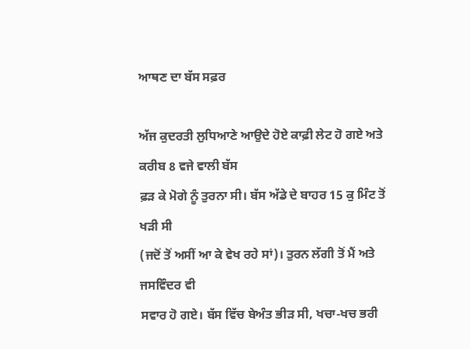ਆਥਣ ਦਾ ਬੱਸ ਸਫ਼ਰ

ਅੱਜ ਕੁਦਰਤੀ ਲੁਧਿਆਣੇ ਆਉਦੇ ਹੋਏ ਕਾਫ਼ੀ ਲੇਟ ਹੋ ਗਏ ਅਤੇ ਕਰੀਬ 8 ਵਜੇ ਵਾਲੀ ਬੱਸ
ਫ਼ੜ ਕੇ ਮੋਗੇ ਨੂੰ ਤੁਰਨਾ ਸੀ। ਬੱਸ ਅੱਡੇ ਦੇ ਬਾਹਰ 15 ਕੁ ਮਿੰਟ ਤੋਂ ਖੜੀ ਸੀ
(ਜਦੋਂ ਤੋਂ ਅਸੀਂ ਆ ਕੇ ਵੇਖ ਰਹੇ ਸਾਂ)। ਤੁਰਨ ਲੱਗੀ ਤੋਂ ਮੈਂ ਅਤੇ ਜਸਵਿੰਦਰ ਵੀ
ਸਵਾਰ ਹੋ ਗਏ। ਬੱਸ ਵਿੱਚ ਬੇਅੰਤ ਭੀੜ ਸੀ, ਖਚਾ-ਖਚ ਭਰੀ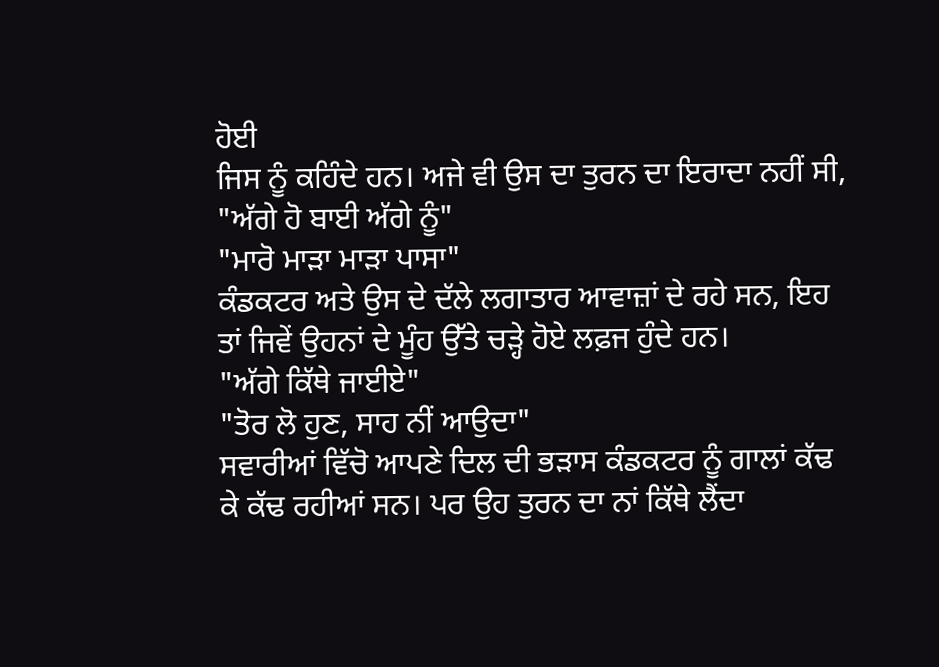ਹੋਈ
ਜਿਸ ਨੂੰ ਕਹਿੰਦੇ ਹਨ। ਅਜੇ ਵੀ ਉਸ ਦਾ ਤੁਰਨ ਦਾ ਇਰਾਦਾ ਨਹੀਂ ਸੀ,
"ਅੱਗੇ ਹੋ ਬਾਈ ਅੱਗੇ ਨੂੰ"
"ਮਾਰੋ ਮਾੜਾ ਮਾੜਾ ਪਾਸਾ"
ਕੰਡਕਟਰ ਅਤੇ ਉਸ ਦੇ ਦੱਲੇ ਲਗਾਤਾਰ ਆਵਾਜ਼ਾਂ ਦੇ ਰਹੇ ਸਨ, ਇਹ
ਤਾਂ ਜਿਵੇਂ ਉਹਨਾਂ ਦੇ ਮੂੰਹ ਉੱਤੇ ਚੜ੍ਹੇ ਹੋਏ ਲਫ਼ਜ ਹੁੰਦੇ ਹਨ।
"ਅੱਗੇ ਕਿੱਥੇ ਜਾਈਏ"
"ਤੋਰ ਲੋ ਹੁਣ, ਸਾਹ ਨੀਂ ਆਉਦਾ"
ਸਵਾਰੀਆਂ ਵਿੱਚੋ ਆਪਣੇ ਦਿਲ ਦੀ ਭੜਾਸ ਕੰਡਕਟਰ ਨੂੰ ਗਾਲਾਂ ਕੱਢ
ਕੇ ਕੱਢ ਰਹੀਆਂ ਸਨ। ਪਰ ਉਹ ਤੁਰਨ ਦਾ ਨਾਂ ਕਿੱਥੇ ਲੈਂਦਾ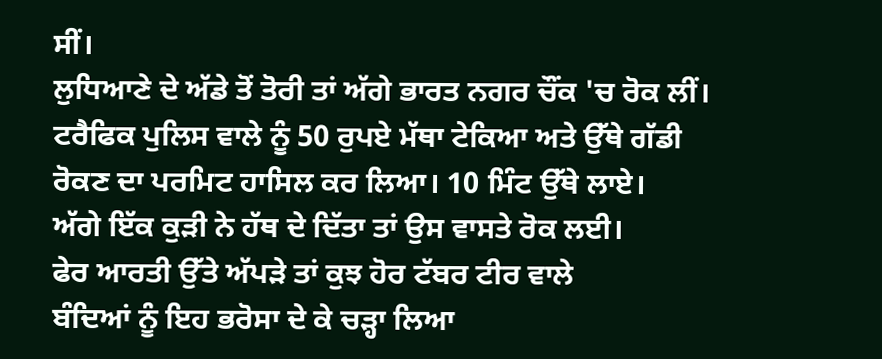ਸੀਂ।
ਲੁਧਿਆਣੇ ਦੇ ਅੱਡੇ ਤੋਂ ਤੋਰੀ ਤਾਂ ਅੱਗੇ ਭਾਰਤ ਨਗਰ ਚੌਂਕ 'ਚ ਰੋਕ ਲੀਂ।
ਟਰੈਫਿਕ ਪੁਲਿਸ ਵਾਲੇ ਨੂੰ 50 ਰੁਪਏ ਮੱਥਾ ਟੇਕਿਆ ਅਤੇ ਉੱਥੇ ਗੱਡੀ
ਰੋਕਣ ਦਾ ਪਰਮਿਟ ਹਾਸਿਲ ਕਰ ਲਿਆ। 10 ਮਿੰਟ ਉੱਥੇ ਲਾਏ।
ਅੱਗੇ ਇੱਕ ਕੁੜੀ ਨੇ ਹੱਥ ਦੇ ਦਿੱਤਾ ਤਾਂ ਉਸ ਵਾਸਤੇ ਰੋਕ ਲਈ।
ਫੇਰ ਆਰਤੀ ਉੱਤੇ ਅੱਪੜੇ ਤਾਂ ਕੁਝ ਹੋਰ ਟੱਬਰ ਟੀਰ ਵਾਲੇ
ਬੰਦਿਆਂ ਨੂੰ ਇਹ ਭਰੋਸਾ ਦੇ ਕੇ ਚੜ੍ਹਾ ਲਿਆ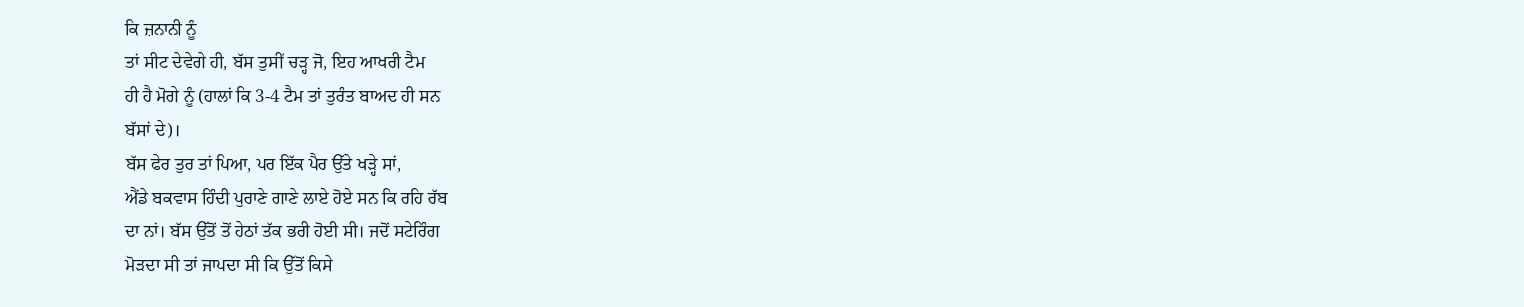ਕਿ ਜ਼ਨਾਨੀ ਨੂੰ
ਤਾਂ ਸੀਟ ਦੇਵੇਗੇ ਹੀ, ਬੱਸ ਤੁਸੀਂ ਚੜ੍ਹ ਜੋ, ਇਹ ਆਖਰੀ ਟੈਮ
ਹੀ ਹੈ ਮੋਗੇ ਨੂੰ (ਹਾਲਾਂ ਕਿ 3-4 ਟੈਮ ਤਾਂ ਤੁਰੰਤ ਬਾਅਦ ਹੀ ਸਨ
ਬੱਸਾਂ ਦੇ)।
ਬੱਸ ਫੇਰ ਤੁਰ ਤਾਂ ਪਿਆ, ਪਰ ਇੱਕ ਪੈਰ ਉੱਤੇ ਖੜ੍ਹੇ ਸਾਂ,
ਐਂਡੇ ਬਕਵਾਸ ਹਿੰਦੀ ਪੁਰਾਣੇ ਗਾਣੇ ਲਾਏ ਹੋਏ ਸਨ ਕਿ ਰਹਿ ਰੱਬ
ਦਾ ਨਾਂ। ਬੱਸ ਉੱਤੋਂ ਤੋਂ ਹੇਠਾਂ ਤੱਕ ਭਰੀ ਹੋਈ ਸੀ। ਜਦੋਂ ਸਟੇਰਿੰਗ
ਮੋੜਦਾ ਸੀ ਤਾਂ ਜਾਪਦਾ ਸੀ ਕਿ ਉੱਤੋਂ ਕਿਸੇ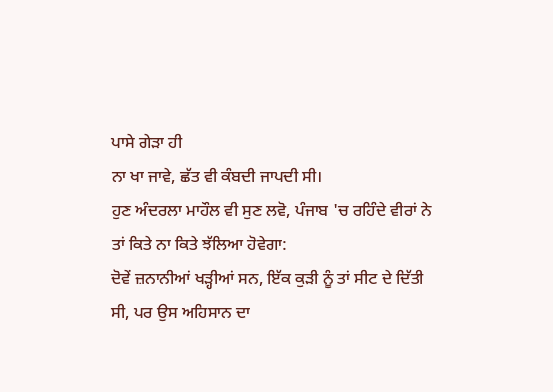ਪਾਸੇ ਗੇੜਾ ਹੀ
ਨਾ ਖਾ ਜਾਵੇ, ਛੱਤ ਵੀ ਕੰਬਦੀ ਜਾਪਦੀ ਸੀ।
ਹੁਣ ਅੰਦਰਲਾ ਮਾਹੌਲ ਵੀ ਸੁਣ ਲਵੋ, ਪੰਜਾਬ 'ਚ ਰਹਿੰਦੇ ਵੀਰਾਂ ਨੇ
ਤਾਂ ਕਿਤੇ ਨਾ ਕਿਤੇ ਝੱਲਿਆ ਹੋਵੇਗਾ:
ਦੋਵੇਂ ਜ਼ਨਾਨੀਆਂ ਖੜ੍ਹੀਆਂ ਸਨ, ਇੱਕ ਕੁੜੀ ਨੂੰ ਤਾਂ ਸੀਟ ਦੇ ਦਿੱਤੀ
ਸੀ, ਪਰ ਉਸ ਅਹਿਸਾਨ ਦਾ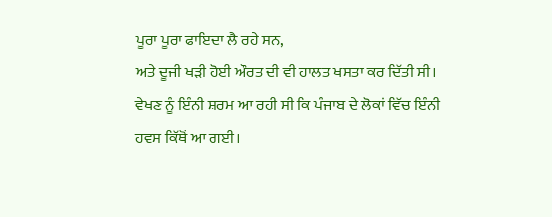ਪੂਰਾ ਪੂਰਾ ਫਾਇਦਾ ਲੈ ਰਹੇ ਸਨ,
ਅਤੇ ਦੂਜੀ ਖੜੀ ਹੋਈ ਔਰਤ ਦੀ ਵੀ ਹਾਲਤ ਖਸਤਾ ਕਰ ਦਿੱਤੀ ਸੀ।
ਵੇਖਣ ਨੂੰ ਇੰਨੀ ਸ਼ਰਮ ਆ ਰਹੀ ਸੀ ਕਿ ਪੰਜਾਬ ਦੇ ਲੋਕਾਂ ਵਿੱਚ ਇੰਨੀ
ਹਵਸ ਕਿੱਥੋਂ ਆ ਗਈ।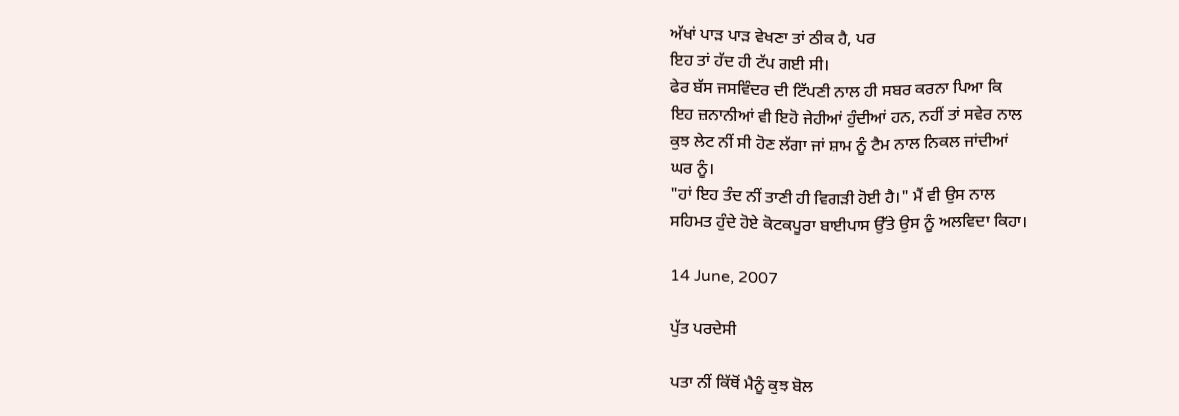ਅੱਖਾਂ ਪਾੜ ਪਾੜ ਵੇਖਣਾ ਤਾਂ ਠੀਕ ਹੈ, ਪਰ
ਇਹ ਤਾਂ ਹੱਦ ਹੀ ਟੱਪ ਗਈ ਸੀ।
ਫੇਰ ਬੱਸ ਜਸਵਿੰਦਰ ਦੀ ਟਿੱਪਣੀ ਨਾਲ ਹੀ ਸਬਰ ਕਰਨਾ ਪਿਆ ਕਿ
ਇਹ ਜ਼ਨਾਨੀਆਂ ਵੀ ਇਹੋ ਜੇਹੀਆਂ ਹੁੰਦੀਆਂ ਹਨ, ਨਹੀਂ ਤਾਂ ਸਵੇਰ ਨਾਲ
ਕੁਝ ਲੇਟ ਨੀਂ ਸੀ ਹੋਣ ਲੱਗਾ ਜਾਂ ਸ਼ਾਮ ਨੂੰ ਟੈਮ ਨਾਲ ਨਿਕਲ ਜਾਂਦੀਆਂ
ਘਰ ਨੂੰ।
"ਹਾਂ ਇਹ ਤੰਦ ਨੀਂ ਤਾਣੀ ਹੀ ਵਿਗੜੀ ਹੋਈ ਹੈ।" ਮੈਂ ਵੀ ਉਸ ਨਾਲ
ਸਹਿਮਤ ਹੁੰਦੇ ਹੋਏ ਕੋਟਕਪੂਰਾ ਬਾਈਪਾਸ ਉੱਤੇ ਉਸ ਨੂੰ ਅਲਵਿਦਾ ਕਿਹਾ।

14 June, 2007

ਪੁੱਤ ਪਰਦੇਸੀ

ਪਤਾ ਨੀਂ ਕਿੱਥੋਂ ਮੈਨੂੰ ਕੁਝ ਬੋਲ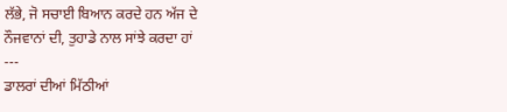ਲੱਭੇ, ਜੋ ਸਚਾਈ ਬਿਆਨ ਕਰਦੇ ਹਨ ਅੱਜ ਦੇ
ਨੌਜਵਾਨਾਂ ਦੀ, ਤੁਹਾਡੇ ਨਾਲ ਸਾਂਝੇ ਕਰਦਾ ਹਾਂ
---
ਡਾਲਰਾਂ ਦੀਆਂ ਮਿੱਠੀਆਂ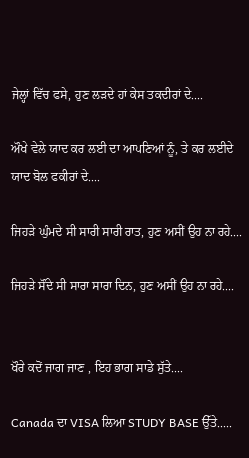ਜੇਲ੍ਹਾਂ ਵਿੱਚ ਫਸੇ, ਹੁਣ ਲੜਦੇ ਹਾਂ ਕੇਸ ਤਕਦੀਰਾਂ ਦੇ....

ਔਖੇ ਵੇਲੇ ਯਾਦ ਕਰ ਲਈ ਦਾ ਆਪਣਿਆਂ ਨੂੰ, ਤੇ ਕਰ ਲਈਦੇ ਯਾਦ ਬੋਲ ਫਕੀਰਾਂ ਦੇ....

ਜਿਹੜੇ ਘੁੰਮਦੇ ਸੀ ਸਾਰੀ ਸਾਰੀ ਰਾਤ, ਹੁਣ ਅਸੀਂ ਉਹ ਨਾ ਰਹੇ....

ਜਿਹੜੇ ਸੌਂਦੇ ਸੀ ਸਾਰਾ ਸਾਰਾ ਦਿਨ, ਹੁਣ ਅਸੀਂ ਉਹ ਨਾ ਰਹੇ....


ਖੌਰੇ ਕਦੋਂ ਜਾਗ ਜਾਣ , ਇਹ ਭਾਗ ਸਾਡੇ ਸੁੱਤੇ....

Canada ਦਾ VISA ਲਿਆ STUDY BASE ਉੱਤੇ.....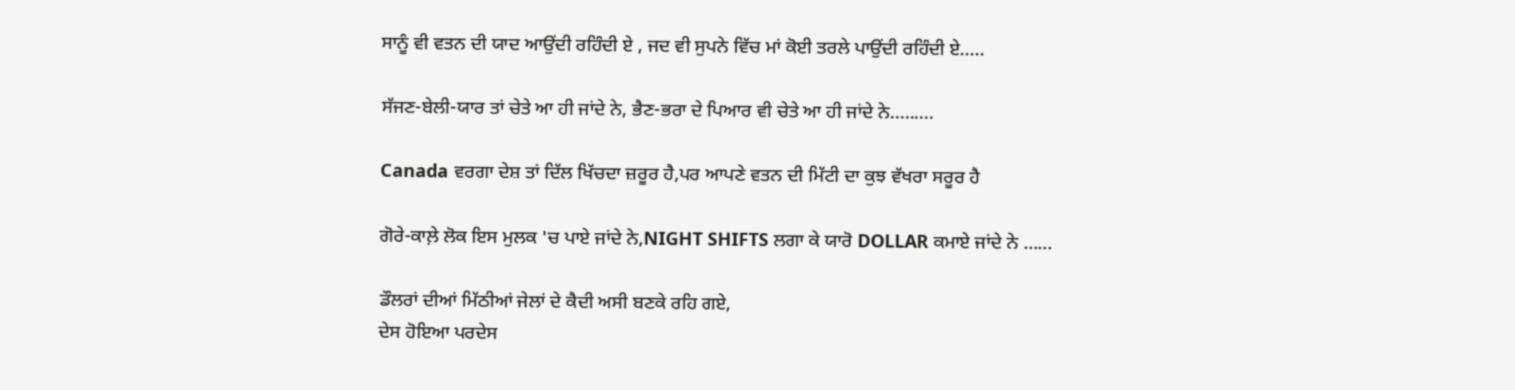ਸਾਨੂੰ ਵੀ ਵਤਨ ਦੀ ਯਾਦ ਆਉਂਦੀ ਰਹਿੰਦੀ ਏ , ਜਦ ਵੀ ਸੁਪਨੇ ਵਿੱਚ ਮਾਂ ਕੋਈ ਤਰਲੇ ਪਾਉਂਦੀ ਰਹਿੰਦੀ ਏ.....

ਸੱਜਣ-ਬੇਲੀ-ਯਾਰ ਤਾਂ ਚੇਤੇ ਆ ਹੀ ਜਾਂਦੇ ਨੇ, ਭੈਣ-ਭਰਾ ਦੇ ਪਿਆਰ ਵੀ ਚੇਤੇ ਆ ਹੀ ਜਾਂਦੇ ਨੇ.........

Canada ਵਰਗਾ ਦੇਸ਼ ਤਾਂ ਦਿੱਲ ਖਿੱਚਦਾ ਜ਼ਰੂਰ ਹੈ,ਪਰ ਆਪਣੇ ਵਤਨ ਦੀ ਮਿੱਟੀ ਦਾ ਕੁਝ ਵੱਖਰਾ ਸਰੂਰ ਹੈ

ਗੋਰੇ-ਕਾਲ਼ੇ ਲੋਕ ਇਸ ਮੁਲਕ 'ਚ ਪਾਏ ਜਾਂਦੇ ਨੇ,NIGHT SHIFTS ਲਗਾ ਕੇ ਯਾਰੋ DOLLAR ਕਮਾਏ ਜਾਂਦੇ ਨੇ ......

ਡੌਲਰਾਂ ਦੀਆਂ ਮਿੱਠੀਆਂ ਜੇਲਾਂ ਦੇ ਕੈਦੀ ਅਸੀ ਬਣਕੇ ਰਹਿ ਗਏ,
ਦੇਸ ਹੋਇਆ ਪਰਦੇਸ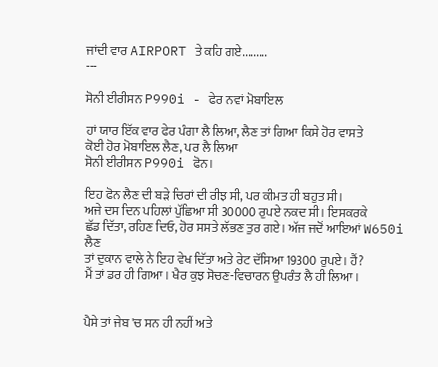ਜਾਂਦੀ ਵਾਰ AIRPORT ਤੇ ਕਹਿ ਗਏ.........
---

ਸੋਨੀ ਈਰੀਸਨ P990i - ਫੇਰ ਨਵਾਂ ਮੋਬਾਇਲ

ਹਾਂ ਯਾਰ ਇੱਕ ਵਾਰ ਫੇਰ ਪੰਗਾ ਲੈ ਲਿਆ, ਲੈਣ ਤਾਂ ਗਿਆ ਕਿਸੇ ਹੋਰ ਵਾਸਤੇ
ਕੋਈ ਹੋਰ ਮੋਬਾਇਲ ਲੈਣ, ਪਰ ਲੈ ਲਿਆ
ਸੋਨੀ ਈਰੀਸਨ P990i ਫੋਨ।

ਇਹ ਫੋਨ ਲੈਣ ਦੀ ਬੜੇ ਚਿਰਾਂ ਦੀ ਰੀਝ ਸੀ, ਪਰ ਕੀਮਤ ਹੀ ਬਹੁਤ ਸੀ।
ਅਜੇ ਦਸ ਦਿਨ ਪਹਿਲਾਂ ਪੁੱਛਿਆ ਸੀ 30000 ਰੁਪਏ ਨਕਦ ਸੀ। ਇਸਕਰਕੇ
ਛੱਡ ਦਿੱਤਾ, ਰਹਿਣ ਦਿਓ, ਹੋਰ ਸਸਤੇ ਲੱਭਣ ਤੁਰ ਗਏ। ਅੱਜ ਜਦੋਂ ਆਇਆਂ W650i ਲੈਣ
ਤਾਂ ਦੁਕਾਨ ਵਾਲੇ ਨੇ ਇਹ ਵੇਖ ਦਿੱਤਾ ਅਤੇ ਰੇਟ ਦੱਸਿਆ 19300 ਰੁਪਏ। ਹੈਂ?
ਮੈਂ ਤਾਂ ਡਰ ਹੀ ਗਿਆ। ਖੈਰ ਕੁਝ ਸੋਚਣ-ਵਿਚਾਰਨ ਉਪਰੰਤ ਲੈ ਹੀ ਲਿਆ।


ਪੈਸੇ ਤਾਂ ਜੇਬ 'ਚ ਸਨ ਹੀ ਨਹੀਂ ਅਤੇ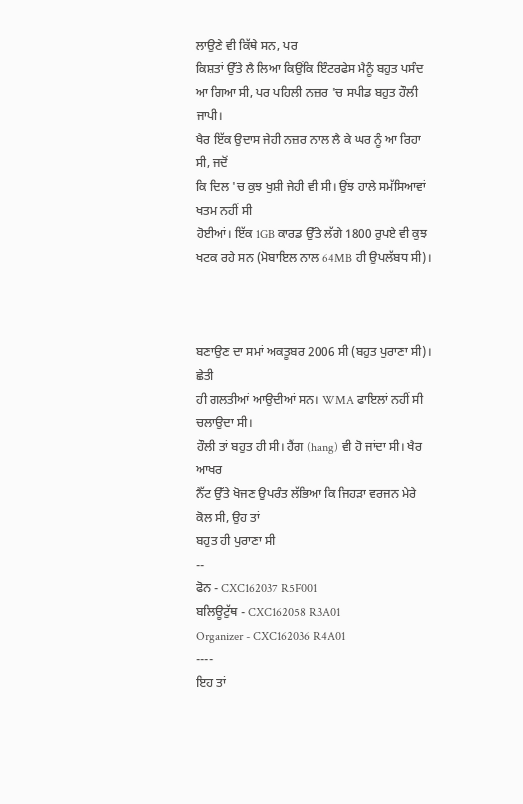ਲਾਉਣੇ ਵੀ ਕਿੱਥੇ ਸਨ, ਪਰ
ਕਿਸ਼ਤਾਂ ਉੱਤੇ ਲੈ ਲਿਆ ਕਿਉਂਕਿ ਇੰਟਰਫੇਸ ਮੈਨੂੰ ਬਹੁਤ ਪਸੰਦ
ਆ ਗਿਆ ਸੀ, ਪਰ ਪਹਿਲੀ ਨਜ਼ਰ 'ਚ ਸਪੀਡ ਬਹੁਤ ਹੌਲੀ ਜਾਪੀ।
ਖੈਰ ਇੱਕ ਉਦਾਸ ਜੇਹੀ ਨਜ਼ਰ ਨਾਲ ਲੈ ਕੇ ਘਰ ਨੂੰ ਆ ਰਿਹਾ ਸੀ, ਜਦੋਂ
ਕਿ ਦਿਲ 'ਚ ਕੁਝ ਖੁਸ਼ੀ ਜੇਹੀ ਵੀ ਸੀ। ਉਂਝ ਹਾਲੇ ਸਮੱਸਿਆਵਾਂ ਖਤਮ ਨਹੀਂ ਸੀ
ਹੋਈਆਂ। ਇੱਕ 1GB ਕਾਰਡ ਉੱਤੇ ਲੱਗੇ 1800 ਰੁਪਏ ਵੀ ਕੁਝ
ਖਟਕ ਰਹੇ ਸਨ (ਮੋਬਾਇਲ ਨਾਲ 64MB ਹੀ ਉਪਲੱਬਧ ਸੀ)।



ਬਣਾਉਣ ਦਾ ਸਮਾਂ ਅਕਤੂਬਰ 2006 ਸੀ (ਬਹੁਤ ਪੁਰਾਣਾ ਸੀ)। ਛੇਤੀ
ਹੀ ਗਲਤੀਆਂ ਆਉਦੀਆਂ ਸਨ। WMA ਫਾਇਲਾਂ ਨਹੀਂ ਸੀ ਚਲਾਉਦਾ ਸੀ।
ਹੌਲੀ ਤਾਂ ਬਹੁਤ ਹੀ ਸੀ। ਹੈਂਗ (hang) ਵੀ ਹੋ ਜਾਂਦਾ ਸੀ। ਖੈਰ ਆਖਰ
ਨੈੱਟ ਉੱਤੇ ਖੋਜਣ ਉਪਰੰਤ ਲੱਭਿਆ ਕਿ ਜਿਹੜਾ ਵਰਜਨ ਮੇਰੇ ਕੋਲ ਸੀ, ਉਹ ਤਾਂ
ਬਹੁਤ ਹੀ ਪੁਰਾਣਾ ਸੀ
--
ਫੋਨ - CXC162037 R5F001
ਬਲਿਊਟੁੱਥ - CXC162058 R3A01
Organizer - CXC162036 R4A01
----
ਇਹ ਤਾਂ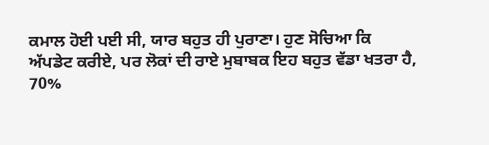ਕਮਾਲ ਹੋਈ ਪਈ ਸੀ, ਯਾਰ ਬਹੁਤ ਹੀ ਪੁਰਾਣਾ। ਹੁਣ ਸੋਚਿਆ ਕਿ
ਅੱਪਡੇਟ ਕਰੀਏ, ਪਰ ਲੋਕਾਂ ਦੀ ਰਾਏ ਮੁਬਾਬਕ ਇਹ ਬਹੁਤ ਵੱਡਾ ਖਤਰਾ ਹੈ,
70%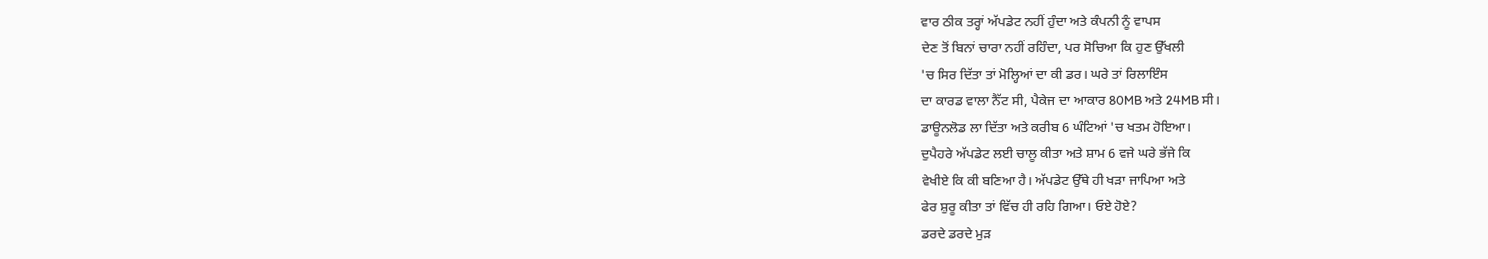ਵਾਰ ਠੀਕ ਤਰ੍ਹਾਂ ਅੱਪਡੇਟ ਨਹੀਂ ਹੁੰਦਾ ਅਤੇ ਕੰਪਨੀ ਨੂੰ ਵਾਪਸ
ਦੇਣ ਤੋਂ ਬਿਨਾਂ ਚਾਰਾ ਨਹੀਂ ਰਹਿੰਦਾ, ਪਰ ਸੋਚਿਆ ਕਿ ਹੁਣ ਉੱਖਲੀ
'ਚ ਸਿਰ ਦਿੱਤਾ ਤਾਂ ਮੋਲ੍ਹਿਆਂ ਦਾ ਕੀ ਡਰ। ਘਰੇ ਤਾਂ ਰਿਲਾਇੰਸ
ਦਾ ਕਾਰਡ ਵਾਲਾ ਨੈੱਟ ਸੀ, ਪੈਕੇਜ ਦਾ ਆਕਾਰ 80MB ਅਤੇ 24MB ਸੀ।
ਡਾਊਨਲੋਡ ਲਾ ਦਿੱਤਾ ਅਤੇ ਕਰੀਬ 6 ਘੰਟਿਆਂ 'ਚ ਖਤਮ ਹੋਇਆ।
ਦੁਪੈਹਰੇ ਅੱਪਡੇਟ ਲਈ ਚਾਲੂ ਕੀਤਾ ਅਤੇ ਸ਼ਾਮ 6 ਵਜੇ ਘਰੇ ਭੱਜੇ ਕਿ
ਵੇਖੀਏ ਕਿ ਕੀ ਬਣਿਆ ਹੈ। ਅੱਪਡੇਟ ਉੱਥੇ ਹੀ ਖੜਾ ਜਾਪਿਆ ਅਤੇ
ਫੇਰ ਸ਼ੁਰੂ ਕੀਤਾ ਤਾਂ ਵਿੱਚ ਹੀ ਰਹਿ ਗਿਆ। ਓਏ ਹੋਏ?
ਡਰਦੇ ਡਰਦੇ ਮੁੜ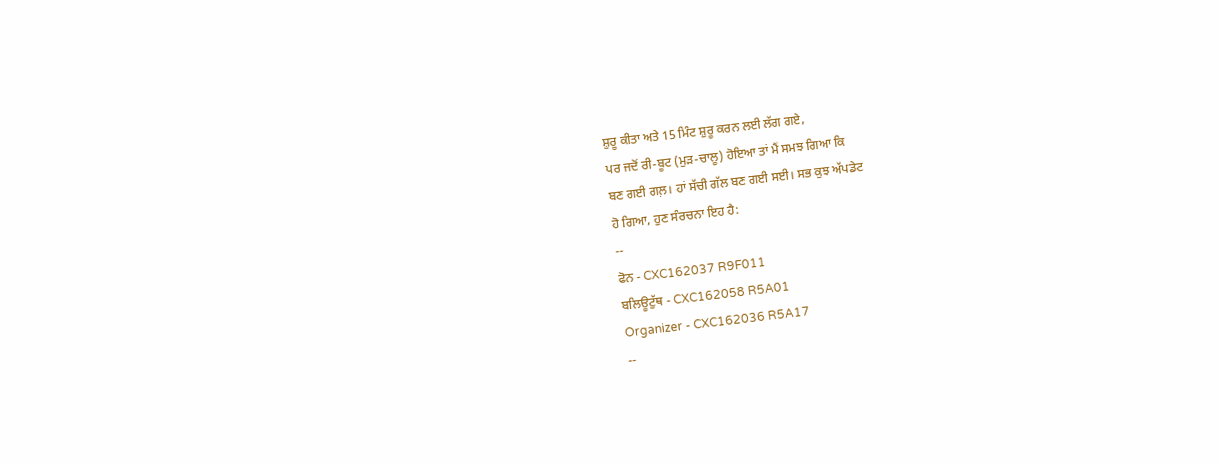ਸ਼ੁਰੂ ਕੀਤਾ ਅਤੇ 15 ਮਿੰਟ ਸ਼ੁਰੂ ਕਰਨ ਲਈ ਲੱਗ ਗਏ,
ਪਰ ਜਦੋਂ ਰੀ-ਬੂਟ (ਮੁੜ-ਚਾਲੂ) ਹੋਇਆ ਤਾਂ ਮੈਂ ਸਮਝ ਗਿਆ ਕਿ
ਬਣ ਗਈ ਗਲ਼। ਹਾਂ ਸੱਚੀ ਗੱਲ ਬਣ ਗਈ ਸਈ। ਸਭ ਕੁਝ ਅੱਪਡੇਟ
ਹੋ ਗਿਆ, ਹੁਣ ਸੰਰਚਨਾ ਇਹ ਹੈ:
--
ਫੋਨ - CXC162037 R9F011
ਬਲਿਊਟੁੱਥ - CXC162058 R5A01
Organizer - CXC162036 R5A17
--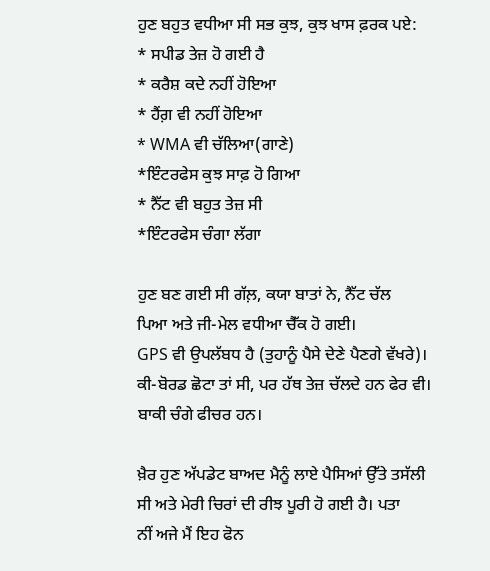ਹੁਣ ਬਹੁਤ ਵਧੀਆ ਸੀ ਸਭ ਕੁਝ, ਕੁਝ ਖਾਸ ਫ਼ਰਕ ਪਏ:
* ਸਪੀਡ ਤੇਜ਼ ਹੋ ਗਈ ਹੈ
* ਕਰੈਸ਼ ਕਦੇ ਨਹੀਂ ਹੋਇਆ
* ਹੈਂਗ਼ ਵੀ ਨਹੀਂ ਹੋਇਆ
* WMA ਵੀ ਚੱਲਿਆ(ਗਾਣੇ)
*ਇੰਟਰਫੇਸ ਕੁਝ ਸਾਫ਼ ਹੋ ਗਿਆ
* ਨੈੱਟ ਵੀ ਬਹੁਤ ਤੇਜ਼ ਸੀ
*ਇੰਟਰਫੇਸ ਚੰਗਾ ਲੱਗਾ

ਹੁਣ ਬਣ ਗਈ ਸੀ ਗੱਲ਼, ਕਯਾ ਬਾਤਾਂ ਨੇ, ਨੈੱਟ ਚੱਲ
ਪਿਆ ਅਤੇ ਜੀ-ਮੇਲ ਵਧੀਆ ਚੈੱਕ ਹੋ ਗਈ।
GPS ਵੀ ਉਪਲੱਬਧ ਹੈ (ਤੁਹਾਨੂੰ ਪੈਸੇ ਦੇਣੇ ਪੈਣਗੇ ਵੱਖਰੇ)।
ਕੀ-ਬੋਰਡ ਛੋਟਾ ਤਾਂ ਸੀ, ਪਰ ਹੱਥ ਤੇਜ਼ ਚੱਲਦੇ ਹਨ ਫੇਰ ਵੀ।
ਬਾਕੀ ਚੰਗੇ ਫੀਚਰ ਹਨ।

ਖ਼ੈਰ ਹੁਣ ਅੱਪਡੇਟ ਬਾਅਦ ਮੈਨੂੰ ਲਾਏ ਪੈਸਿਆਂ ਉੱਤੇ ਤਸੱਲੀ
ਸੀ ਅਤੇ ਮੇਰੀ ਚਿਰਾਂ ਦੀ ਰੀਝ ਪੂਰੀ ਹੋ ਗਈ ਹੈ। ਪਤਾ
ਨੀਂ ਅਜੇ ਮੈਂ ਇਹ ਫੋਨ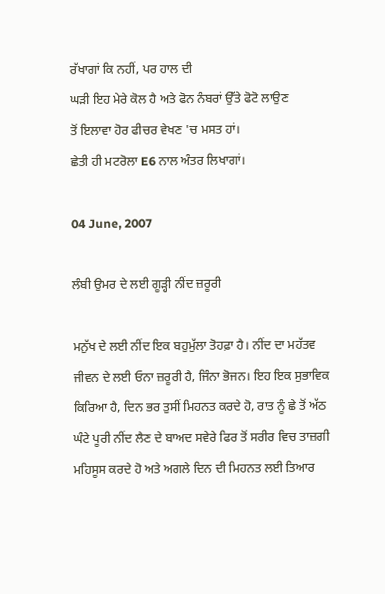ਰੱਖਾਗਾਂ ਕਿ ਨਹੀਂ, ਪਰ ਹਾਲ ਦੀ
ਘੜੀ ਇਹ ਮੇਰੇ ਕੋਲ ਹੈ ਅਤੇ ਫੋਨ ਨੰਬਰਾਂ ਉੱਤੇ ਫੋਟੋ ਲਾਉਣ
ਤੋਂ ਇਲਾਵਾ ਹੋਰ ਫੀਚਰ ਵੇਖਣ 'ਚ ਮਸਤ ਹਾਂ।
ਛੇਤੀ ਹੀ ਮਟਰੋਲਾ E6 ਨਾਲ ਅੰਤਰ ਲਿਖਾਗਾਂ।

04 June, 2007

ਲੰਬੀ ਉਮਰ ਦੇ ਲਈ ਗੂੜ੍ਹੀ ਨੀਂਦ ਜ਼ਰੂਰੀ

ਮਨੁੱਖ ਦੇ ਲਈ ਨੀਂਦ ਇਕ ਬਹੁਮੁੱਲਾ ਤੋਹਫ਼ਾ ਹੈ। ਨੀਂਦ ਦਾ ਮਹੱਤਵ ਜੀਵਨ ਦੇ ਲਈ ਓਨਾ ਜ਼ਰੂਰੀ ਹੈ, ਜਿੰਨਾ ਭੋਜਨ। ਇਹ ਇਕ ਸੁਭਾਵਿਕ ਕਿਰਿਆ ਹੈ, ਦਿਨ ਭਰ ਤੁਸੀਂ ਮਿਹਨਤ ਕਰਦੇ ਹੋ, ਰਾਤ ਨੂੰ ਛੇ ਤੋਂ ਅੱਠ ਘੰਟੇ ਪੂਰੀ ਨੀਂਦ ਲੈਣ ਦੇ ਬਾਅਦ ਸਵੇਰੇ ਫਿਰ ਤੋਂ ਸਰੀਰ ਵਿਚ ਤਾਜ਼ਗੀ ਮਹਿਸੂਸ ਕਰਦੇ ਹੋ ਅਤੇ ਅਗਲੇ ਦਿਨ ਦੀ ਮਿਹਨਤ ਲਈ ਤਿਆਰ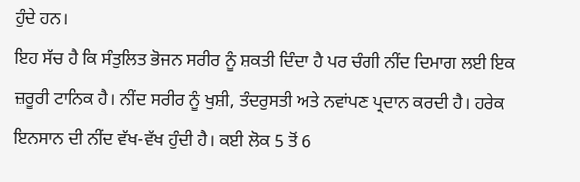ਹੁੰਦੇ ਹਨ।
ਇਹ ਸੱਚ ਹੈ ਕਿ ਸੰਤੁਲਿਤ ਭੋਜਨ ਸਰੀਰ ਨੂੰ ਸ਼ਕਤੀ ਦਿੰਦਾ ਹੈ ਪਰ ਚੰਗੀ ਨੀਂਦ ਦਿਮਾਗ ਲਈ ਇਕ ਜ਼ਰੂਰੀ ਟਾਨਿਕ ਹੈ। ਨੀਂਦ ਸਰੀਰ ਨੂੰ ਖੁਸ਼ੀ, ਤੰਦਰੁਸਤੀ ਅਤੇ ਨਵਾਂਪਣ ਪ੍ਰਦਾਨ ਕਰਦੀ ਹੈ। ਹਰੇਕ ਇਨਸਾਨ ਦੀ ਨੀਂਦ ਵੱਖ-ਵੱਖ ਹੁੰਦੀ ਹੈ। ਕਈ ਲੋਕ 5 ਤੋਂ 6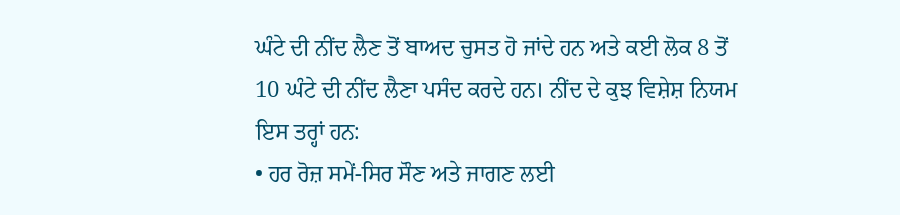ਘੰਟੇ ਦੀ ਨੀਂਦ ਲੈਣ ਤੋਂ ਬਾਅਦ ਚੁਸਤ ਹੋ ਜਾਂਦੇ ਹਨ ਅਤੇ ਕਈ ਲੋਕ 8 ਤੋਂ 10 ਘੰਟੇ ਦੀ ਨੀਂਦ ਲੈਣਾ ਪਸੰਦ ਕਰਦੇ ਹਨ। ਨੀਂਦ ਦੇ ਕੁਝ ਵਿਸ਼ੇਸ਼ ਨਿਯਮ ਇਸ ਤਰ੍ਹਾਂ ਹਨ:
• ਹਰ ਰੋਜ਼ ਸਮੇਂ-ਸਿਰ ਸੌਣ ਅਤੇ ਜਾਗਣ ਲਈ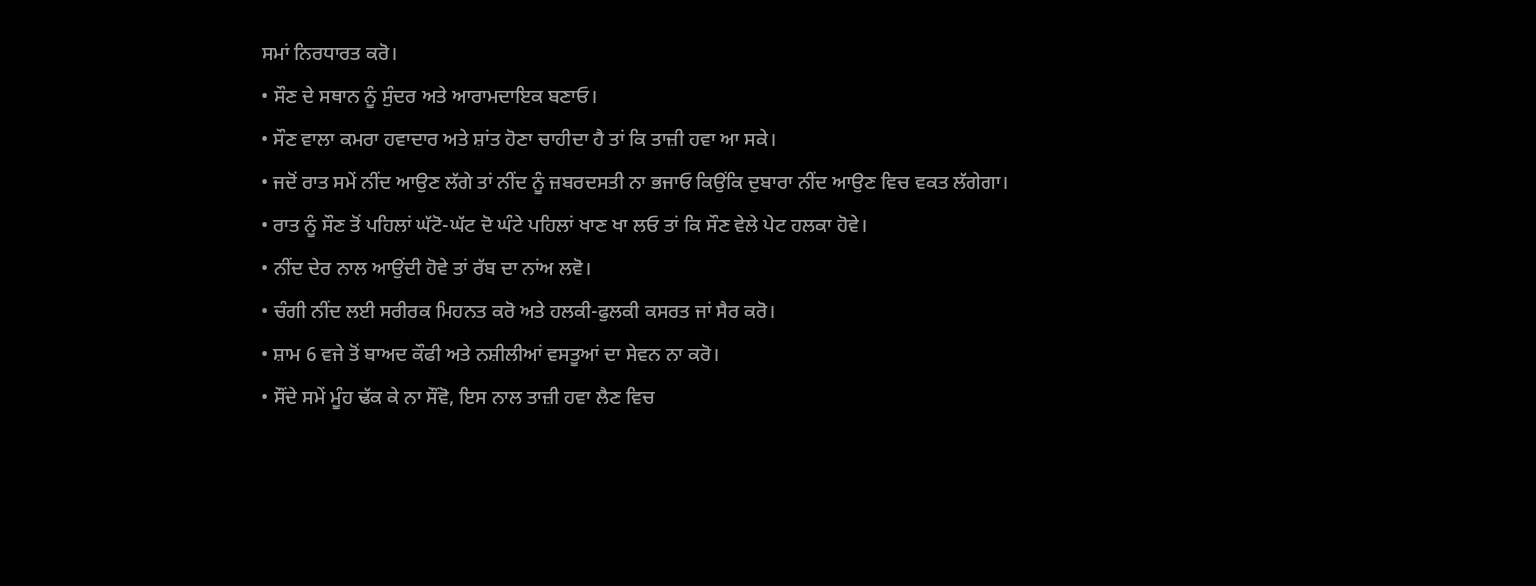ਸਮਾਂ ਨਿਰਧਾਰਤ ਕਰੋ।
• ਸੌਣ ਦੇ ਸਥਾਨ ਨੂੰ ਸੁੰਦਰ ਅਤੇ ਆਰਾਮਦਾਇਕ ਬਣਾਓ।
• ਸੌਣ ਵਾਲਾ ਕਮਰਾ ਹਵਾਦਾਰ ਅਤੇ ਸ਼ਾਂਤ ਹੋਣਾ ਚਾਹੀਦਾ ਹੈ ਤਾਂ ਕਿ ਤਾਜ਼ੀ ਹਵਾ ਆ ਸਕੇ।
• ਜਦੋਂ ਰਾਤ ਸਮੇਂ ਨੀਂਦ ਆਉਣ ਲੱਗੇ ਤਾਂ ਨੀਂਦ ਨੂੰ ਜ਼ਬਰਦਸਤੀ ਨਾ ਭਜਾਓ ਕਿਉਂਕਿ ਦੁਬਾਰਾ ਨੀਂਦ ਆਉਣ ਵਿਚ ਵਕਤ ਲੱਗੇਗਾ।
• ਰਾਤ ਨੂੰ ਸੌਣ ਤੋਂ ਪਹਿਲਾਂ ਘੱਟੋ-ਘੱਟ ਦੋ ਘੰਟੇ ਪਹਿਲਾਂ ਖਾਣ ਖਾ ਲਓ ਤਾਂ ਕਿ ਸੌਣ ਵੇਲੇ ਪੇਟ ਹਲਕਾ ਹੋਵੇ।
• ਨੀਂਦ ਦੇਰ ਨਾਲ ਆਉਂਦੀ ਹੋਵੇ ਤਾਂ ਰੱਬ ਦਾ ਨਾਂਅ ਲਵੋ।
• ਚੰਗੀ ਨੀਂਦ ਲਈ ਸਰੀਰਕ ਮਿਹਨਤ ਕਰੋ ਅਤੇ ਹਲਕੀ-ਫੁਲਕੀ ਕਸਰਤ ਜਾਂ ਸੈਰ ਕਰੋ।
• ਸ਼ਾਮ 6 ਵਜੇ ਤੋਂ ਬਾਅਦ ਕੌਫੀ ਅਤੇ ਨਸ਼ੀਲੀਆਂ ਵਸਤੂਆਂ ਦਾ ਸੇਵਨ ਨਾ ਕਰੋ।
• ਸੌਂਦੇ ਸਮੇਂ ਮੂੰਹ ਢੱਕ ਕੇ ਨਾ ਸੌਂਵੋ, ਇਸ ਨਾਲ ਤਾਜ਼ੀ ਹਵਾ ਲੈਣ ਵਿਚ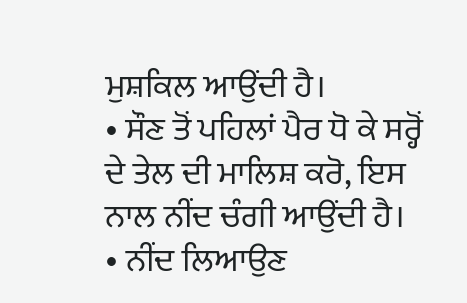ਮੁਸ਼ਕਿਲ ਆਉਂਦੀ ਹੈ।
• ਸੌਣ ਤੋਂ ਪਹਿਲਾਂ ਪੈਰ ਧੋ ਕੇ ਸਰ੍ਹੋਂ ਦੇ ਤੇਲ ਦੀ ਮਾਲਿਸ਼ ਕਰੋ, ਇਸ ਨਾਲ ਨੀਂਦ ਚੰਗੀ ਆਉਂਦੀ ਹੈ।
• ਨੀਂਦ ਲਿਆਉਣ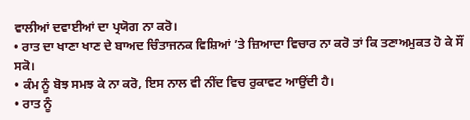ਵਾਲੀਆਂ ਦਵਾਈਆਂ ਦਾ ਪ੍ਰਯੋਗ ਨਾ ਕਰੋ।
• ਰਾਤ ਦਾ ਖਾਣਾ ਖਾਣ ਦੇ ਬਾਅਦ ਚਿੰਤਾਜਨਕ ਵਿਸ਼ਿਆਂ ’ਤੇ ਜ਼ਿਆਦਾ ਵਿਚਾਰ ਨਾ ਕਰੋ ਤਾਂ ਕਿ ਤਣਾਅਮੁਕਤ ਹੋ ਕੇ ਸੌਂ ਸਕੋ।
• ਕੰਮ ਨੂੰ ਬੋਝ ਸਮਝ ਕੇ ਨਾ ਕਰੋ, ਇਸ ਨਾਲ ਵੀ ਨੀਂਦ ਵਿਚ ਰੁਕਾਵਟ ਆਉਂਦੀ ਹੈ।
• ਰਾਤ ਨੂੰ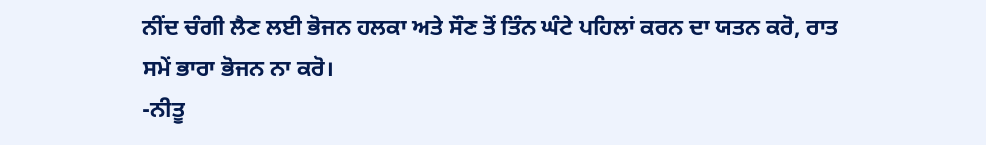ਨੀਂਦ ਚੰਗੀ ਲੈਣ ਲਈ ਭੋਜਨ ਹਲਕਾ ਅਤੇ ਸੌਣ ਤੋਂ ਤਿੰਨ ਘੰਟੇ ਪਹਿਲਾਂ ਕਰਨ ਦਾ ਯਤਨ ਕਰੋ, ਰਾਤ ਸਮੇਂ ਭਾਰਾ ਭੋਜਨ ਨਾ ਕਰੋ।
-ਨੀਤੂ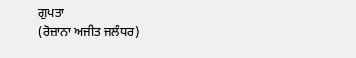ਗੁਪਤਾ
(ਰੋਜ਼ਾਨਾ ਅਜੀਤ ਜਲੰਧਰ)